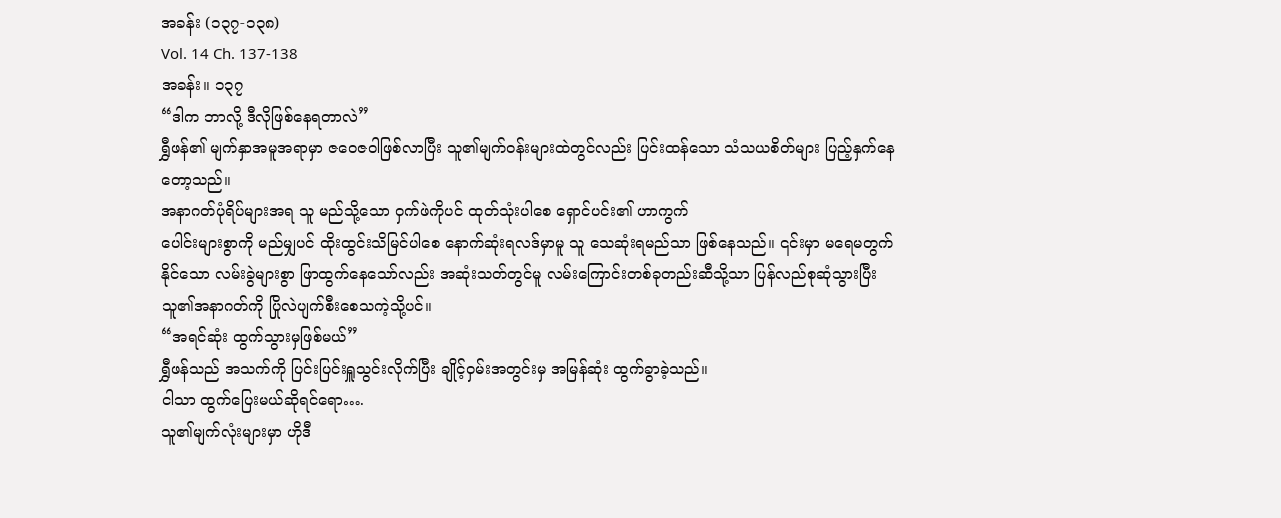အခန်း (၁၃၇-၁၃၈)
Vol. 14 Ch. 137-138
အခန်း။ ၁၃၇
“ဒါက ဘာလို့ ဒီလိုဖြစ်နေရတာလဲ”
ရွှီဖန်၏ မျက်နှာအမူအရာမှာ ဇဝေဇဝါဖြစ်လာပြီး သူ၏မျက်ဝန်းများထဲတွင်လည်း ပြင်းထန်သော သံသယစိတ်များ ပြည့်နှက်နေတော့သည်။
အနာဂတ်ပုံရိပ်များအရ သူ မည်သို့သော ဝှက်ဖဲကိုပင် ထုတ်သုံးပါစေ ရှောင်ပင်း၏ ဟာကွက်
ပေါင်းများစွာကို မည်မျှပင် ထိုးထွင်းသိမြင်ပါစေ နောက်ဆုံးရလဒ်မှာမူ သူ သေဆုံးရမည်သာ ဖြစ်နေသည်။ ၎င်းမှာ မရေမတွက်နိုင်သော လမ်းခွဲများစွာ ဖြာထွက်နေသော်လည်း အဆုံးသတ်တွင်မူ လမ်းကြောင်းတစ်ခုတည်းဆီသို့သာ ပြန်လည်စုဆုံသွားပြီး သူ၏အနာဂတ်ကို ပြိုလဲပျက်စီးစေသကဲ့သို့ပင်။
“အရင်ဆုံး ထွက်သွားမှဖြစ်မယ်”
ရွှီဖန်သည် အသက်ကို ပြင်းပြင်းရှူသွင်းလိုက်ပြီး ချိုင့်ဝှမ်းအတွင်းမှ အမြန်ဆုံး ထွက်ခွာခဲ့သည်။
ငါသာ ထွက်ပြေးမယ်ဆိုရင်ရော….
သူ၏မျက်လုံးများမှာ ဟိုဒီ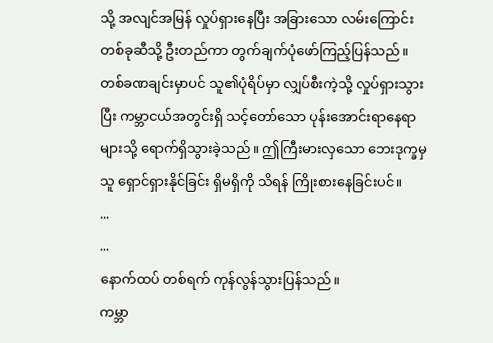သို့ အလျင်အမြန် လှုပ်ရှားနေပြီး အခြားသော လမ်းကြောင်းတစ်ခုဆီသို့ ဦးတည်ကာ တွက်ချက်ပုံဖော်ကြည့်ပြန်သည်။
တစ်ခဏချင်းမှာပင် သူ၏ပုံရိပ်မှာ လျှပ်စီးကဲ့သို့ လှုပ်ရှားသွားပြီး ကမ္ဘာငယ်အတွင်းရှိ သင့်တော်သော ပုန်းအောင်းရာနေရာများသို့ ရောက်ရှိသွားခဲ့သည်။ ဤကြီးမားလှသော ဘေးဒုက္ခမှ သူ ရှောင်ရှားနိုင်ခြင်း ရှိမရှိကို သိရန် ကြိုးစားနေခြင်းပင်။
...
...
နောက်ထပ် တစ်ရက် ကုန်လွန်သွားပြန်သည်။
ကမ္ဘာ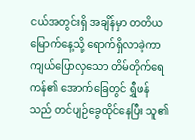ငယ်အတွင်းရှိ အချိန်မှာ တတိယမြောက်နေ့သို့ ရောက်ရှိလာခဲ့ကာ ကျယ်ပြောလှသော တိမ်တိုက်ရေကန်၏ အောက်ခြေတွင် ရွှီဖန်သည် တင်ပျဉ်ခွေထိုင်နေပြီး သူ၏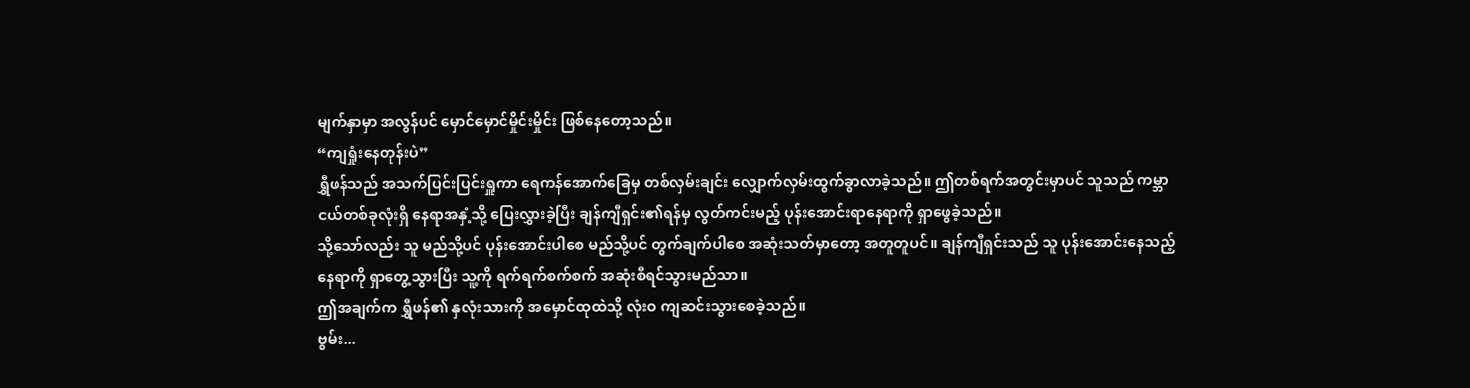မျက်နှာမှာ အလွန်ပင် မှောင်မှောင်မှိုင်းမှိုင်း ဖြစ်နေတော့သည်။
“ကျရှုံးနေတုန်းပဲ”
ရွှီဖန်သည် အသက်ပြင်းပြင်းရှူကာ ရေကန်အောက်ခြေမှ တစ်လှမ်းချင်း လျှောက်လှမ်းထွက်ခွာလာခဲ့သည်။ ဤတစ်ရက်အတွင်းမှာပင် သူသည် ကမ္ဘာငယ်တစ်ခုလုံးရှိ နေရာအနှံ့သို့ ပြေးလွှားခဲ့ပြီး ချန်ကျီရှင်း၏ရန်မှ လွတ်ကင်းမည့် ပုန်းအောင်းရာနေရာကို ရှာဖွေခဲ့သည်။
သို့သော်လည်း သူ မည်သို့ပင် ပုန်းအောင်းပါစေ မည်သို့ပင် တွက်ချက်ပါစေ အဆုံးသတ်မှာတော့ အတူတူပင်။ ချန်ကျီရှင်းသည် သူ ပုန်းအောင်းနေသည့်နေရာကို ရှာတွေ့သွားပြီး သူ့ကို ရက်ရက်စက်စက် အဆုံးစီရင်သွားမည်သာ။
ဤအချက်က ရွှီဖန်၏ နှလုံးသားကို အမှောင်ထုထဲသို့ လုံးဝ ကျဆင်းသွားစေခဲ့သည်။
ဗွမ်း...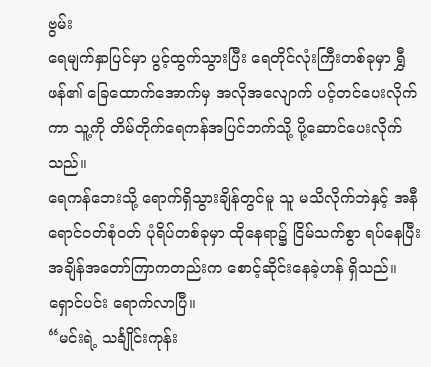ဗွမ်း
ရေမျက်နှာပြင်မှာ ပွင့်ထွက်သွားပြီး ရေတိုင်လုံးကြီးတစ်ခုမှာ ရွှီဖန်၏ ခြေထောက်အောက်မှ အလိုအလျောက် ပင့်တင်ပေးလိုက်ကာ သူ့ကို တိမ်တိုက်ရေကန်အပြင်ဘက်သို့ ပို့ဆောင်ပေးလိုက်သည်။
ရေကန်ဘေးသို့ ရောက်ရှိသွားချိန်တွင်မူ သူ မသိလိုက်ဘဲနှင့် အနီရောင်ဝတ်စုံဝတ် ပုံရိပ်တစ်ခုမှာ ထိုနေရာ၌ ငြိမ်သက်စွာ ရပ်နေပြီး အချိန်အတော်ကြာကတည်းက စောင့်ဆိုင်းနေခဲ့ဟန် ရှိသည်။
ရှောင်ပင်း ရောက်လာပြီ။
“မင်းရဲ့ သင်္ချိုင်းကုန်း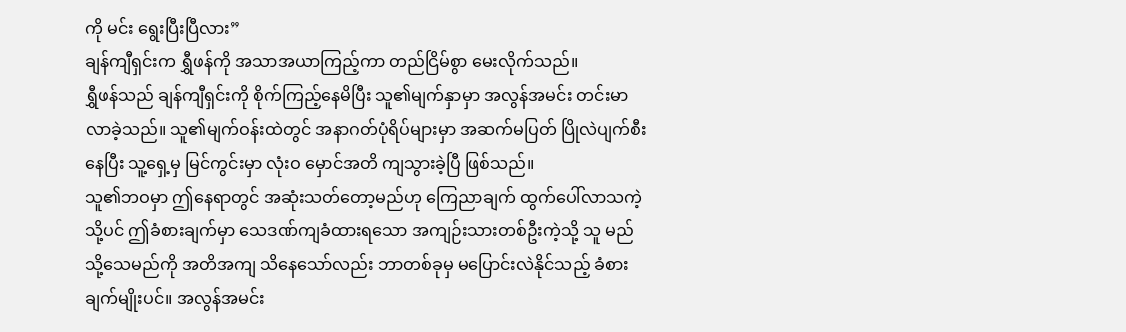ကို မင်း ရွေးပြီးပြီလား”
ချန်ကျီရှင်းက ရွှီဖန်ကို အသာအယာကြည့်ကာ တည်ငြိမ်စွာ မေးလိုက်သည်။
ရွှီဖန်သည် ချန်ကျီရှင်းကို စိုက်ကြည့်နေမိပြီး သူ၏မျက်နှာမှာ အလွန်အမင်း တင်းမာလာခဲ့သည်။ သူ၏မျက်ဝန်းထဲတွင် အနာဂတ်ပုံရိပ်များမှာ အဆက်မပြတ် ပြိုလဲပျက်စီးနေပြီး သူ့ရှေ့မှ မြင်ကွင်းမှာ လုံးဝ မှောင်အတိ ကျသွားခဲ့ပြီ ဖြစ်သည်။
သူ၏ဘဝမှာ ဤနေရာတွင် အဆုံးသတ်တော့မည်ဟု ကြေညာချက် ထွက်ပေါ်လာသကဲ့သို့ပင် ဤခံစားချက်မှာ သေဒဏ်ကျခံထားရသော အကျဉ်းသားတစ်ဦးကဲ့သို့ သူ မည်သို့သေမည်ကို အတိအကျ သိနေသော်လည်း ဘာတစ်ခုမှ မပြောင်းလဲနိုင်သည့် ခံစားချက်မျိုးပင်။ အလွန်အမင်း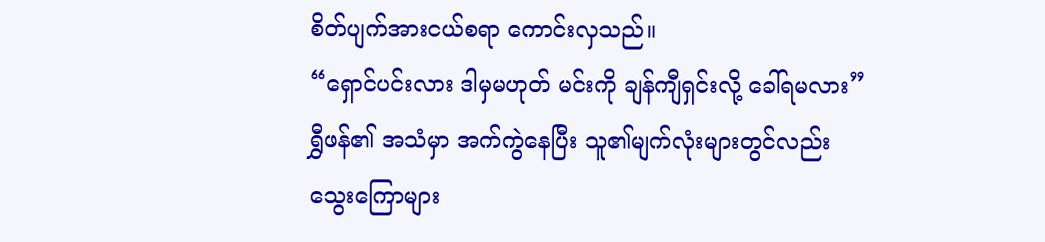စိတ်ပျက်အားငယ်စရာ ကောင်းလှသည်။
“ရှောင်ပင်းလား ဒါမှမဟုတ် မင်းကို ချန်ကျီရှင်းလို့ ခေါ်ရမလား”
ရွှီဖန်၏ အသံမှာ အက်ကွဲနေပြီး သူ၏မျက်လုံးများတွင်လည်း သွေးကြောများ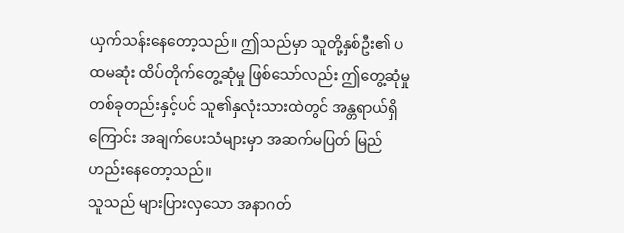ယှက်သန်းနေတော့သည်။ ဤသည်မှာ သူတို့နှစ်ဦး၏ ပထမဆုံး ထိပ်တိုက်တွေ့ဆုံမှု ဖြစ်သော်လည်း ဤတွေ့ဆုံမှုတစ်ခုတည်းနှင့်ပင် သူ၏နှလုံးသားထဲတွင် အန္တရာယ်ရှိကြောင်း အချက်ပေးသံများမှာ အဆက်မပြတ် မြည်ဟည်းနေတော့သည်။
သူသည် များပြားလှသော အနာဂတ်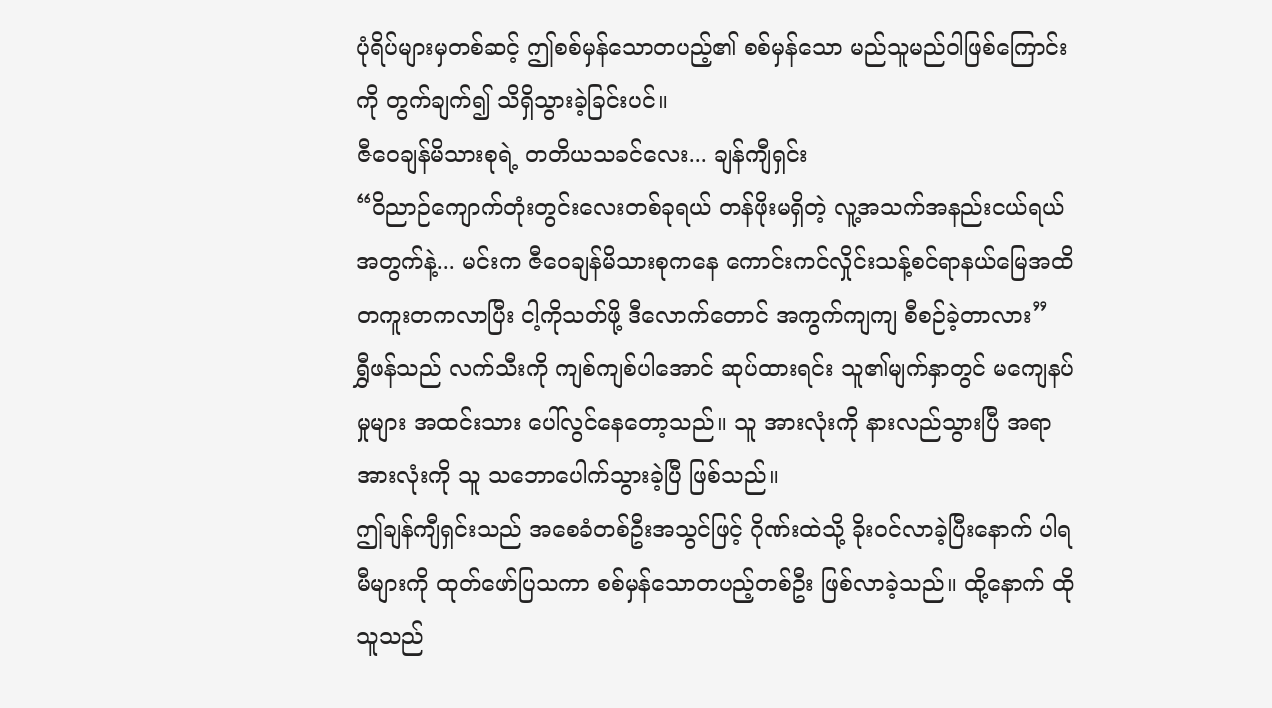ပုံရိပ်များမှတစ်ဆင့် ဤစစ်မှန်သောတပည့်၏ စစ်မှန်သော မည်သူမည်ဝါဖြစ်ကြောင်းကို တွက်ချက်၍ သိရှိသွားခဲ့ခြင်းပင်။
ဇီဝေချန်မိသားစုရဲ့ တတိယသခင်လေး... ချန်ကျီရှင်း
“ဝိညာဉ်ကျောက်တုံးတွင်းလေးတစ်ခုရယ် တန်ဖိုးမရှိတဲ့ လူ့အသက်အနည်းငယ်ရယ်အတွက်နဲ့... မင်းက ဇီဝေချန်မိသားစုကနေ ကောင်းကင်လှိုင်းသန့်စင်ရာနယ်မြေအထိ တကူးတကလာပြီး ငါ့ကိုသတ်ဖို့ ဒီလောက်တောင် အကွက်ကျကျ စီစဉ်ခဲ့တာလား”
ရွှီဖန်သည် လက်သီးကို ကျစ်ကျစ်ပါအောင် ဆုပ်ထားရင်း သူ၏မျက်နှာတွင် မကျေနပ်မှုများ အထင်းသား ပေါ်လွင်နေတော့သည်။ သူ အားလုံးကို နားလည်သွားပြီ အရာအားလုံးကို သူ သဘောပေါက်သွားခဲ့ပြီ ဖြစ်သည်။
ဤချန်ကျီရှင်းသည် အစေခံတစ်ဦးအသွင်ဖြင့် ဂိုဏ်းထဲသို့ ခိုးဝင်လာခဲ့ပြီးနောက် ပါရမီများကို ထုတ်ဖော်ပြသကာ စစ်မှန်သောတပည့်တစ်ဦး ဖြစ်လာခဲ့သည်။ ထို့နောက် ထိုသူသည်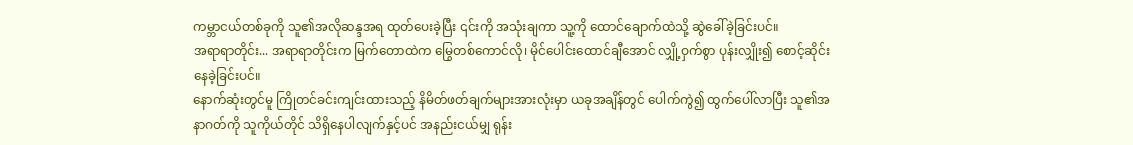ကမ္ဘာငယ်တစ်ခုကို သူ၏အလိုဆန္ဒအရ ထုတ်ပေးခဲ့ပြီး ၎င်းကို အသုံးချကာ သူ့ကို ထောင်ချောက်ထဲသို့ ဆွဲခေါ်ခဲ့ခြင်းပင်။
အရာရာတိုင်း... အရာရာတိုင်းက မြက်တောထဲက မြွေတစ်ကောင်လို၊ မိုင်ပေါင်းထောင်ချီအောင် လျှို့ဝှက်စွာ ပုန်းလျှိုး၍ စောင့်ဆိုင်းနေခဲ့ခြင်းပင်။
နောက်ဆုံးတွင်မူ ကြိုတင်ခင်းကျင်းထားသည့် နိမိတ်ဖတ်ချက်များအားလုံးမှာ ယခုအချိန်တွင် ပေါက်ကွဲ၍ ထွက်ပေါ်လာပြီး သူ၏အနာဂတ်ကို သူကိုယ်တိုင် သိရှိနေပါလျက်နှင့်ပင် အနည်းငယ်မျှ ရုန်း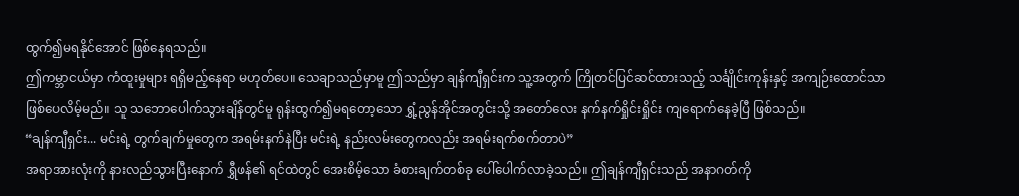ထွက်၍မရနိုင်အောင် ဖြစ်နေရသည်။
ဤကမ္ဘာငယ်မှာ ကံထူးမှုများ ရရှိမည့်နေရာ မဟုတ်ပေ။ သေချာသည်မှာမူ ဤသည်မှာ ချန်ကျီရှင်းက သူ့အတွက် ကြိုတင်ပြင်ဆင်ထားသည့် သင်္ချိုင်းကုန်းနှင့် အကျဉ်းထောင်သာ ဖြစ်ပေလိမ့်မည်။ သူ သဘောပေါက်သွားချိန်တွင်မူ ရုန်းထွက်၍မရတော့သော ရွှံ့ညွန်အိုင်အတွင်းသို့ အတော်လေး နက်နက်ရှိုင်းရှိုင်း ကျရောက်နေခဲ့ပြီ ဖြစ်သည်။
“ချန်ကျီရှင်း... မင်းရဲ့ တွက်ချက်မှုတွေက အရမ်းနက်နဲပြီး မင်းရဲ့ နည်းလမ်းတွေကလည်း အရမ်းရက်စက်တာပဲ”
အရာအားလုံးကို နားလည်သွားပြီးနောက် ရွှီဖန်၏ ရင်ထဲတွင် အေးစိမ့်သော ခံစားချက်တစ်ခု ပေါ်ပေါက်လာခဲ့သည်။ ဤချန်ကျီရှင်းသည် အနာဂတ်ကို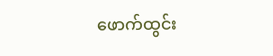ဖောက်ထွင်း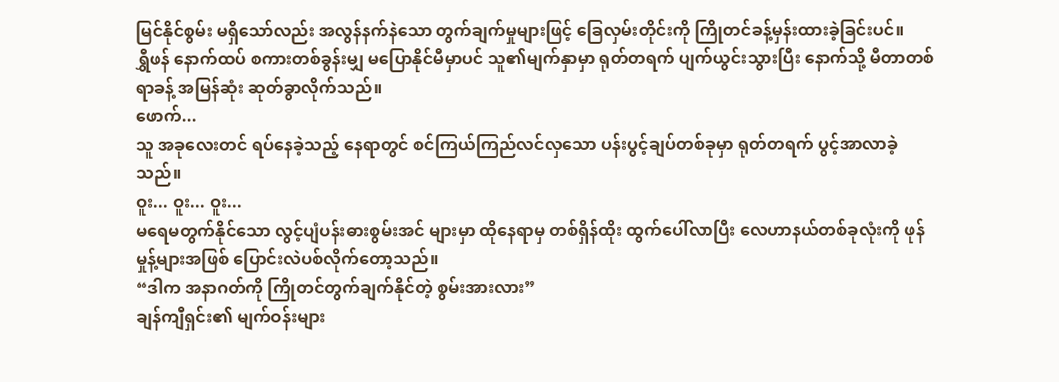မြင်နိုင်စွမ်း မရှိသော်လည်း အလွန်နက်နဲသော တွက်ချက်မှုများဖြင့် ခြေလှမ်းတိုင်းကို ကြိုတင်ခန့်မှန်းထားခဲ့ခြင်းပင်။
ရွှီဖန် နောက်ထပ် စကားတစ်ခွန်းမျှ မပြောနိုင်မီမှာပင် သူ၏မျက်နှာမှာ ရုတ်တရက် ပျက်ယွင်းသွားပြီး နောက်သို့ မီတာတစ်ရာခန့် အမြန်ဆုံး ဆုတ်ခွာလိုက်သည်။
ဖောက်...
သူ အခုလေးတင် ရပ်နေခဲ့သည့် နေရာတွင် စင်ကြယ်ကြည်လင်လှသော ပန်းပွင့်ချပ်တစ်ခုမှာ ရုတ်တရက် ပွင့်အာလာခဲ့သည်။
ဝူး... ဝူး... ဝူး...
မရေမတွက်နိုင်သော လွင့်ပျံပန်းဓားစွမ်းအင် များမှာ ထိုနေရာမှ တစ်ရှိန်ထိုး ထွက်ပေါ်လာပြီး လေဟာနယ်တစ်ခုလုံးကို ဖုန်မှုန့်များအဖြစ် ပြောင်းလဲပစ်လိုက်တော့သည်။
“ဒါက အနာဂတ်ကို ကြိုတင်တွက်ချက်နိုင်တဲ့ စွမ်းအားလား”
ချန်ကျီရှင်း၏ မျက်ဝန်းများ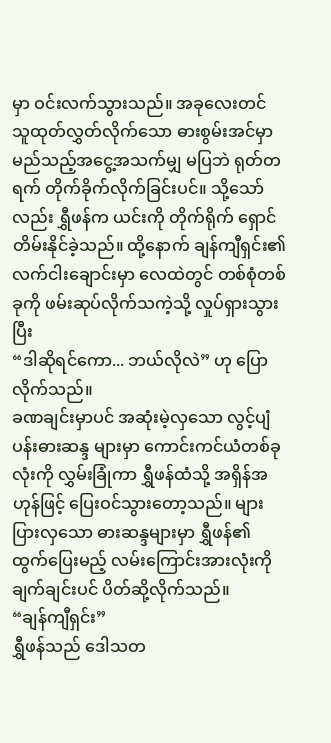မှာ ဝင်းလက်သွားသည်။ အခုလေးတင် သူထုတ်လွှတ်လိုက်သော ဓားစွမ်းအင်မှာ မည်သည့်အငွေ့အသက်မျှ မပြဘဲ ရုတ်တရက် တိုက်ခိုက်လိုက်ခြင်းပင်။ သို့သော်လည်း ရွှီဖန်က ယင်းကို တိုက်ရိုက် ရှောင်တိမ်းနိုင်ခဲ့သည်။ ထို့နောက် ချန်ကျီရှင်း၏ လက်ငါးချောင်းမှာ လေထဲတွင် တစ်စုံတစ်ခုကို ဖမ်းဆုပ်လိုက်သကဲ့သို့ လှုပ်ရှားသွားပြီး
“ဒါဆိုရင်ကော... ဘယ်လိုလဲ” ဟု ပြောလိုက်သည်။
ခဏချင်းမှာပင် အဆုံးမဲ့လှသော လွင့်ပျံပန်းဓားဆန္ဒ များမှာ ကောင်းကင်ယံတစ်ခုလုံးကို လွှမ်းခြုံကာ ရွှီဖန်ထံသို့ အရှိန်အဟုန်ဖြင့် ပြေးဝင်သွားတော့သည်။ များပြားလှသော ဓားဆန္ဒများမှာ ရွှီဖန်၏ ထွက်ပြေးမည့် လမ်းကြောင်းအားလုံးကို ချက်ချင်းပင် ပိတ်ဆို့လိုက်သည်။
“ချန်ကျီရှင်း”
ရွှီဖန်သည် ဒေါသတ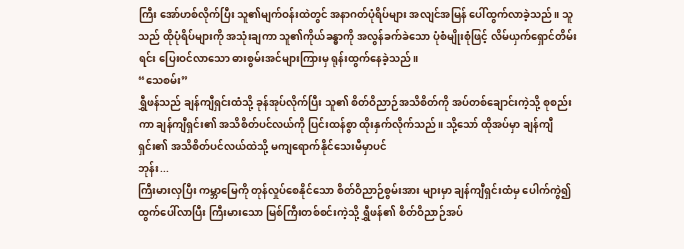ကြီး အော်ဟစ်လိုက်ပြီး သူ၏မျက်ဝန်းထဲတွင် အနာဂတ်ပုံရိပ်များ အလျင်အမြန် ပေါ်ထွက်လာခဲ့သည်။ သူသည် ထိုပုံရိပ်များကို အသုံးချကာ သူ၏ကိုယ်ခန္ဓာကို အလွန်ခက်ခဲသော ပုံစံမျိုးစုံဖြင့် လိမ်ယှက်ရှောင်တိမ်းရင်း ပြေးဝင်လာသော ဓားစွမ်းအင်များကြားမှ ရုန်းထွက်နေခဲ့သည်။
“သေစမ်း”
ရွှီဖန်သည် ချန်ကျီရှင်းထံသို့ ခုန်အုပ်လိုက်ပြီး သူ၏ စိတ်ဝိညာဉ်အသိစိတ်ကို အပ်တစ်ချောင်းကဲ့သို့ စုစည်းကာ ချန်ကျီရှင်း၏ အသိစိတ်ပင်လယ်ကို ပြင်းထန်စွာ ထိုးနှက်လိုက်သည်။ သို့သော် ထိုအပ်မှာ ချန်ကျီရှင်း၏ အသိစိတ်ပင်လယ်ထဲသို့ မကျရောက်နိုင်သေးမီမှာပင်
ဘုန်း...
ကြီးမားလှပြီး ကမ္ဘာမြေကို တုန်လှုပ်စေနိုင်သော စိတ်ဝိညာဉ်စွမ်းအား များမှာ ချန်ကျီရှင်းထံမှ ပေါက်ကွဲ၍ ထွက်ပေါ်လာပြီး ကြီးမားသော မြစ်ကြီးတစ်စင်းကဲ့သို့ ရွှီဖန်၏ စိတ်ဝိညာဉ်အပ်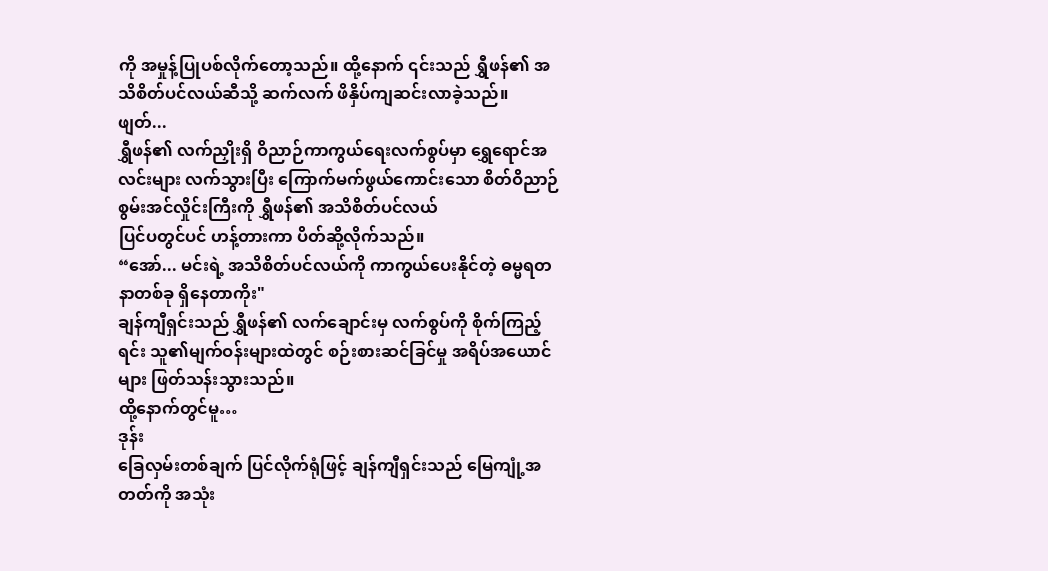ကို အမှုန့်ပြုပစ်လိုက်တော့သည်။ ထို့နောက် ၎င်းသည် ရွှီဖန်၏ အသိစိတ်ပင်လယ်ဆီသို့ ဆက်လက် ဖိနှိပ်ကျဆင်းလာခဲ့သည်။
ဖျတ်...
ရွှီဖန်၏ လက်ညှိုးရှိ ဝိညာဉ်ကာကွယ်ရေးလက်စွပ်မှာ ရွှေရောင်အလင်းများ လက်သွားပြီး ကြောက်မက်ဖွယ်ကောင်းသော စိတ်ဝိညာဉ်စွမ်းအင်လှိုင်းကြီးကို ရွှီဖန်၏ အသိစိတ်ပင်လယ်
ပြင်ပတွင်ပင် ဟန့်တားကာ ပိတ်ဆို့လိုက်သည်။
“အော်... မင်းရဲ့ အသိစိတ်ပင်လယ်ကို ကာကွယ်ပေးနိုင်တဲ့ ဓမ္မရတနာတစ်ခု ရှိနေတာကိုး"
ချန်ကျီရှင်းသည် ရွှီဖန်၏ လက်ချောင်းမှ လက်စွပ်ကို စိုက်ကြည့်ရင်း သူ၏မျက်ဝန်းများထဲတွင် စဉ်းစားဆင်ခြင်မှု အရိပ်အယောင်များ ဖြတ်သန်းသွားသည်။
ထို့နောက်တွင်မူ…
ဒုန်း
ခြေလှမ်းတစ်ချက် ပြင်လိုက်ရုံဖြင့် ချန်ကျီရှင်းသည် မြေကျုံ့အတတ်ကို အသုံး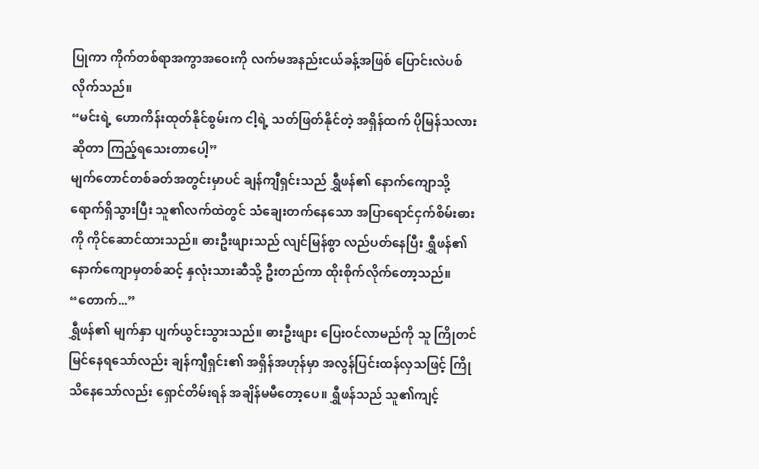ပြုကာ ကိုက်တစ်ရာအကွာအဝေးကို လက်မအနည်းငယ်ခန့်အဖြစ် ပြောင်းလဲပစ်လိုက်သည်။
“မင်းရဲ့ ဟောကိန်းထုတ်နိုင်စွမ်းက ငါ့ရဲ့ သတ်ဖြတ်နိုင်တဲ့ အရှိန်ထက် ပိုမြန်သလားဆိုတာ ကြည့်ရသေးတာပေါ့”
မျက်တောင်တစ်ခတ်အတွင်းမှာပင် ချန်ကျီရှင်းသည် ရွှီဖန်၏ နောက်ကျောသို့ ရောက်ရှိသွားပြီး သူ၏လက်ထဲတွင် သံချေးတက်နေသော အပြာရောင်ငှက်စိမ်းဓားကို ကိုင်ဆောင်ထားသည်။ ဓားဦးဖျားသည် လျင်မြန်စွာ လည်ပတ်နေပြီး ရွှီဖန်၏ နောက်ကျောမှတစ်ဆင့် နှလုံးသားဆီသို့ ဦးတည်ကာ ထိုးစိုက်လိုက်တော့သည်။
“တောက်...”
ရွှီဖန်၏ မျက်နှာ ပျက်ယွင်းသွားသည်။ ဓားဦးဖျား ပြေးဝင်လာမည်ကို သူ ကြိုတင်မြင်နေရသော်လည်း ချန်ကျီရှင်း၏ အရှိန်အဟုန်မှာ အလွန်ပြင်းထန်လှသဖြင့် ကြိုသိနေသော်လည်း ရှောင်တိမ်းရန် အချိန်မမီတော့ပေ။ ရွှီဖန်သည် သူ၏ကျင့်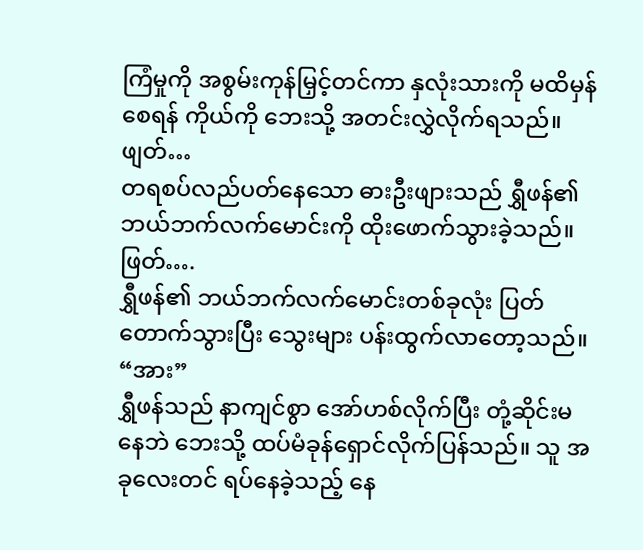ကြံမှုကို အစွမ်းကုန်မြှင့်တင်ကာ နှလုံးသားကို မထိမှန်စေရန် ကိုယ်ကို ဘေးသို့ အတင်းလွှဲလိုက်ရသည်။
ဖျတ်…
တရစပ်လည်ပတ်နေသော ဓားဦးဖျားသည် ရွှီဖန်၏ ဘယ်ဘက်လက်မောင်းကို ထိုးဖောက်သွားခဲ့သည်။
ဖြတ်….
ရွှီဖန်၏ ဘယ်ဘက်လက်မောင်းတစ်ခုလုံး ပြတ်တောက်သွားပြီး သွေးများ ပန်းထွက်လာတော့သည်။
“အား”
ရွှီဖန်သည် နာကျင်စွာ အော်ဟစ်လိုက်ပြီး တုံ့ဆိုင်းမနေဘဲ ဘေးသို့ ထပ်မံခုန်ရှောင်လိုက်ပြန်သည်။ သူ အခုလေးတင် ရပ်နေခဲ့သည့် နေ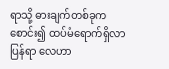ရာသို့ ဓားချက်တစ်ခုက စောင်း၍ ထပ်မံရောက်ရှိလာပြန်ရာ လေဟာ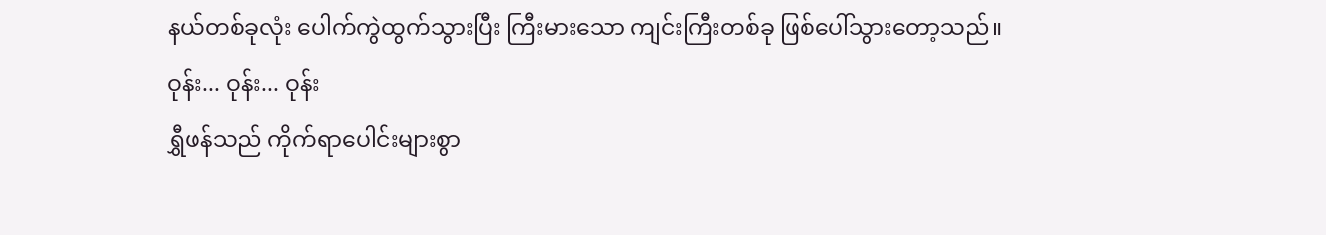နယ်တစ်ခုလုံး ပေါက်ကွဲထွက်သွားပြီး ကြီးမားသော ကျင်းကြီးတစ်ခု ဖြစ်ပေါ်သွားတော့သည်။
ဝုန်း... ဝုန်း... ဝုန်း
ရွှီဖန်သည် ကိုက်ရာပေါင်းများစွာ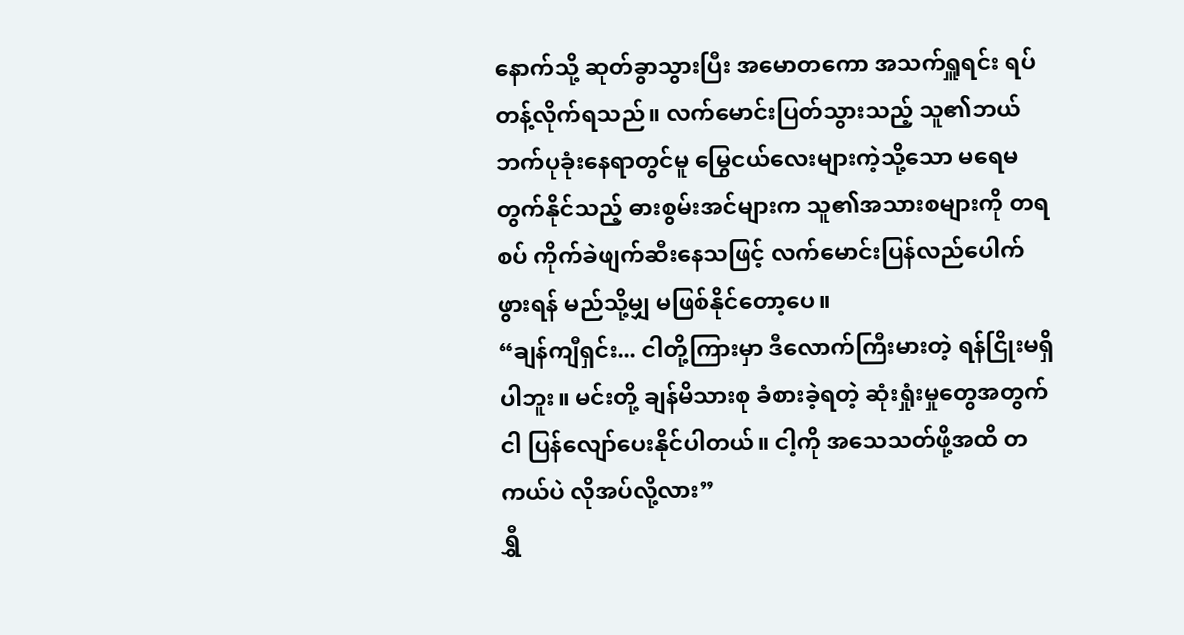နောက်သို့ ဆုတ်ခွာသွားပြီး အမောတကော အသက်ရှူရင်း ရပ်တန့်လိုက်ရသည်။ လက်မောင်းပြတ်သွားသည့် သူ၏ဘယ်ဘက်ပုခုံးနေရာတွင်မူ မြွေငယ်လေးများကဲ့သို့သော မရေမတွက်နိုင်သည့် ဓားစွမ်းအင်များက သူ၏အသားစများကို တရစပ် ကိုက်ခဲဖျက်ဆီးနေသဖြင့် လက်မောင်းပြန်လည်ပေါက်ဖွားရန် မည်သို့မျှ မဖြစ်နိုင်တော့ပေ။
“ချန်ကျီရှင်း... ငါတို့ကြားမှာ ဒီလောက်ကြီးမားတဲ့ ရန်ငြိုးမရှိပါဘူး။ မင်းတို့ ချန်မိသားစု ခံစားခဲ့ရတဲ့ ဆုံးရှုံးမှုတွေအတွက် ငါ ပြန်လျော်ပေးနိုင်ပါတယ်။ ငါ့ကို အသေသတ်ဖို့အထိ တကယ်ပဲ လိုအပ်လို့လား”
ရွှီ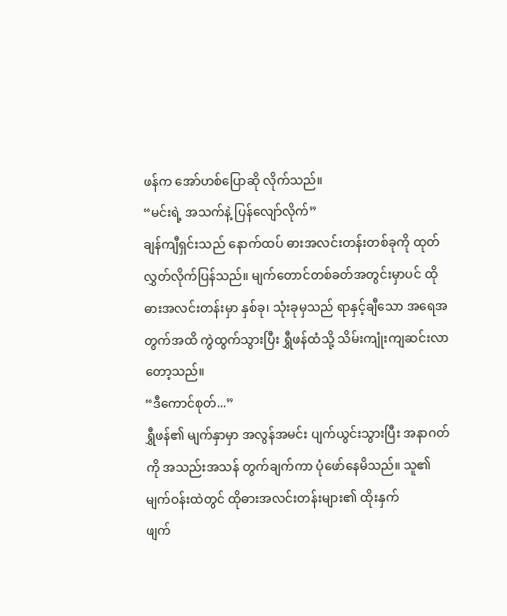ဖန်က အော်ဟစ်ပြောဆို လိုက်သည်။
“မင်းရဲ့ အသက်နဲ့ ပြန်လျော်လိုက်”
ချန်ကျီရှင်းသည် နောက်ထပ် ဓားအလင်းတန်းတစ်ခုကို ထုတ်လွှတ်လိုက်ပြန်သည်။ မျက်တောင်တစ်ခတ်အတွင်းမှာပင် ထိုဓားအလင်းတန်းမှာ နှစ်ခု၊ သုံးခုမှသည် ရာနှင့်ချီသော အရေအတွက်အထိ ကွဲထွက်သွားပြီး ရွှီဖန်ထံသို့ သိမ်းကျုံးကျဆင်းလာတော့သည်။
“ဒီကောင်စုတ်...”
ရွှီဖန်၏ မျက်နှာမှာ အလွန်အမင်း ပျက်ယွင်းသွားပြီး အနာဂတ်ကို အသည်းအသန် တွက်ချက်ကာ ပုံဖော်နေမိသည်။ သူ၏မျက်ဝန်းထဲတွင် ထိုဓားအလင်းတန်းများ၏ ထိုးနှက်
ဖျက်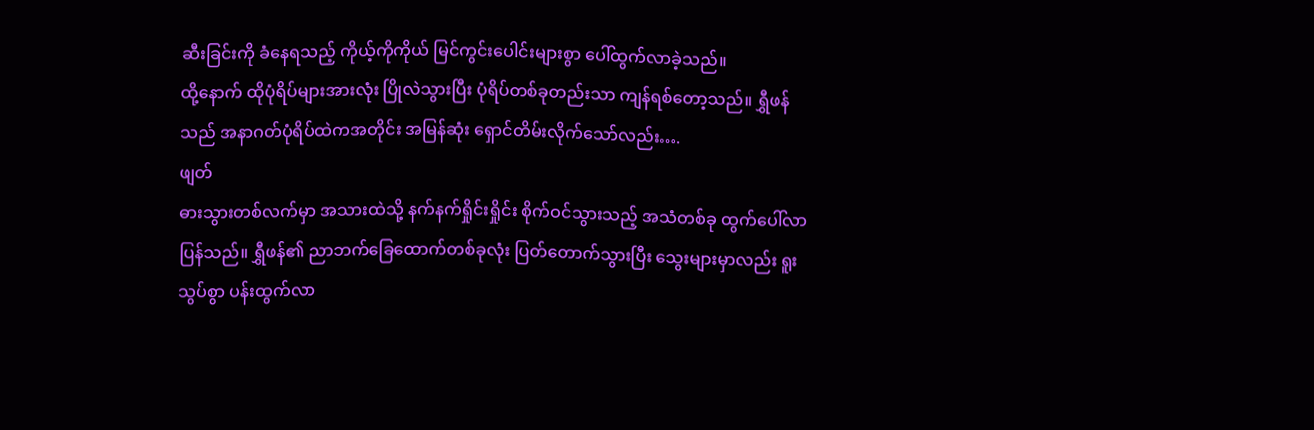ဆီးခြင်းကို ခံနေရသည့် ကိုယ့်ကိုကိုယ် မြင်ကွင်းပေါင်းများစွာ ပေါ်ထွက်လာခဲ့သည်။
ထို့နောက် ထိုပုံရိပ်များအားလုံး ပြိုလဲသွားပြီး ပုံရိပ်တစ်ခုတည်းသာ ကျန်ရစ်တော့သည်။ ရွှီဖန်သည် အနာဂတ်ပုံရိပ်ထဲကအတိုင်း အမြန်ဆုံး ရှောင်တိမ်းလိုက်သော်လည်း….
ဖျတ်
ဓားသွားတစ်လက်မှာ အသားထဲသို့ နက်နက်ရှိုင်းရှိုင်း စိုက်ဝင်သွားသည့် အသံတစ်ခု ထွက်ပေါ်လာပြန်သည်။ ရွှီဖန်၏ ညာဘက်ခြေထောက်တစ်ခုလုံး ပြတ်တောက်သွားပြီး သွေးများမှာလည်း ရူးသွပ်စွာ ပန်းထွက်လာ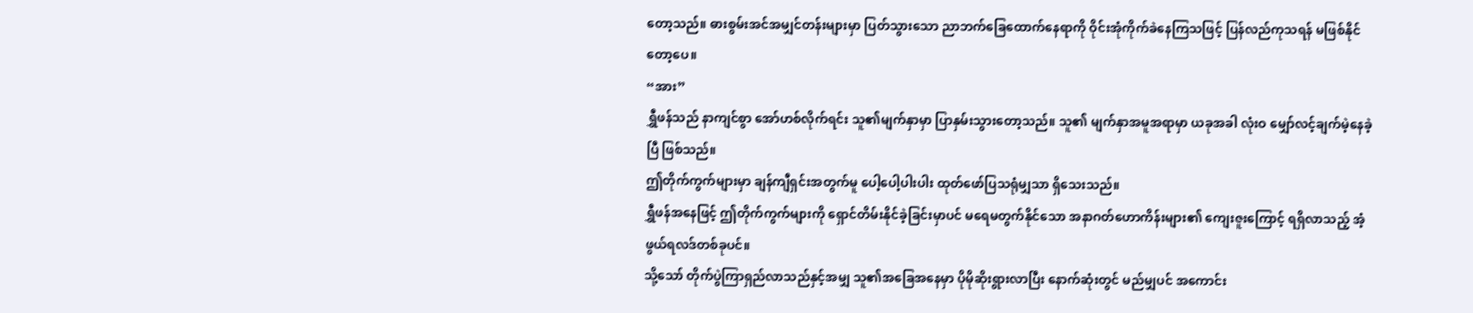တော့သည်။ ဓားစွမ်းအင်အမျှင်တန်းများမှာ ပြတ်သွားသော ညာဘက်ခြေထောက်နေရာကို ဝိုင်းအုံကိုက်ခဲနေကြသဖြင့် ပြန်လည်ကုသရန် မဖြစ်နိုင်တော့ပေ။
“အား”
ရွှီဖန်သည် နာကျင်စွာ အော်ဟစ်လိုက်ရင်း သူ၏မျက်နှာမှာ ပြာနှမ်းသွားတော့သည်။ သူ၏ မျက်နှာအမူအရာမှာ ယခုအခါ လုံးဝ မျှော်လင့်ချက်မဲ့နေခဲ့ပြီ ဖြစ်သည်။
ဤတိုက်ကွက်များမှာ ချန်ကျီရှင်းအတွက်မူ ပေါ့ပေါ့ပါးပါး ထုတ်ဖော်ပြသရုံမျှသာ ရှိသေးသည်။
ရွှီဖန်အနေဖြင့် ဤတိုက်ကွက်များကို ရှောင်တိမ်းနိုင်ခဲ့ခြင်းမှာပင် မရေမတွက်နိုင်သော အနာဂတ်ဟောကိန်းများ၏ ကျေးဇူးကြောင့် ရရှိလာသည့် အံ့ဖွယ်ရလဒ်တစ်ခုပင်။
သို့သော် တိုက်ပွဲကြာရှည်လာသည်နှင့်အမျှ သူ၏အခြေအနေမှာ ပိုမိုဆိုးရွားလာပြီး နောက်ဆုံးတွင် မည်မျှပင် အကောင်း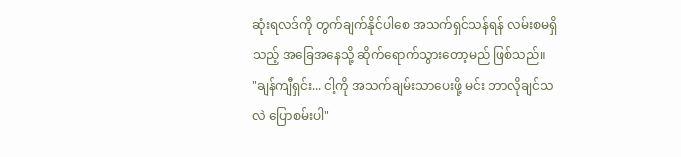ဆုံးရလဒ်ကို တွက်ချက်နိုင်ပါစေ အသက်ရှင်သန်ရန် လမ်းစမရှိသည့် အခြေအနေသို့ ဆိုက်ရောက်သွားတော့မည် ဖြစ်သည်။
"ချန်ကျီရှင်း... ငါ့ကို အသက်ချမ်းသာပေးဖို့ မင်း ဘာလိုချင်သလဲ ပြောစမ်းပါ"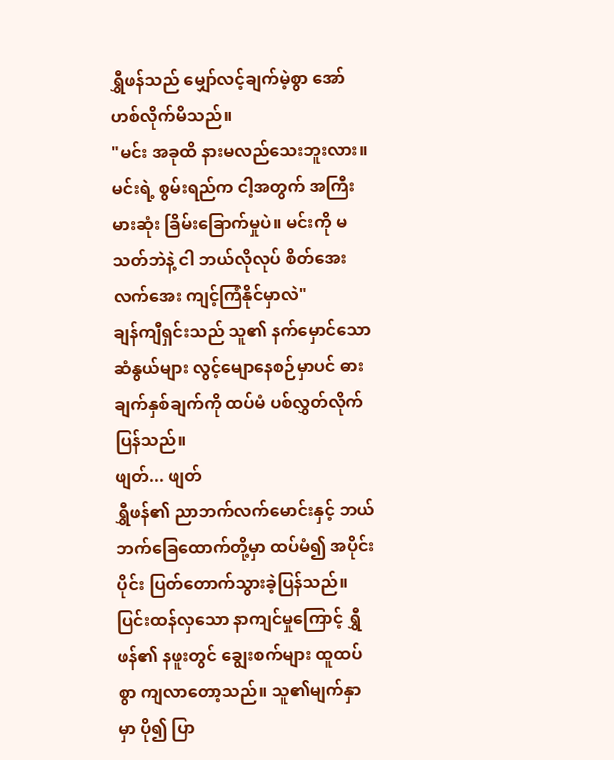ရွှီဖန်သည် မျှော်လင့်ချက်မဲ့စွာ အော်ဟစ်လိုက်မိသည်။
"မင်း အခုထိ နားမလည်သေးဘူးလား။ မင်းရဲ့ စွမ်းရည်က ငါ့အတွက် အကြီးမားဆုံး ခြိမ်းခြောက်မှုပဲ။ မင်းကို မသတ်ဘဲနဲ့ ငါ ဘယ်လိုလုပ် စိတ်အေးလက်အေး ကျင့်ကြံနိုင်မှာလဲ"
ချန်ကျီရှင်းသည် သူ၏ နက်မှောင်သော ဆံနွယ်များ လွင့်မျောနေစဉ်မှာပင် ဓားချက်နှစ်ချက်ကို ထပ်မံ ပစ်လွှတ်လိုက်ပြန်သည်။
ဖျတ်... ဖျတ်
ရွှီဖန်၏ ညာဘက်လက်မောင်းနှင့် ဘယ်ဘက်ခြေထောက်တို့မှာ ထပ်မံ၍ အပိုင်းပိုင်း ပြတ်တောက်သွားခဲ့ပြန်သည်။ ပြင်းထန်လှသော နာကျင်မှုကြောင့် ရွှီဖန်၏ နဖူးတွင် ချွေးစက်များ ထူထပ်စွာ ကျလာတော့သည်။ သူ၏မျက်နှာမှာ ပို၍ ပြာ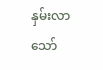နှမ်းလာသော်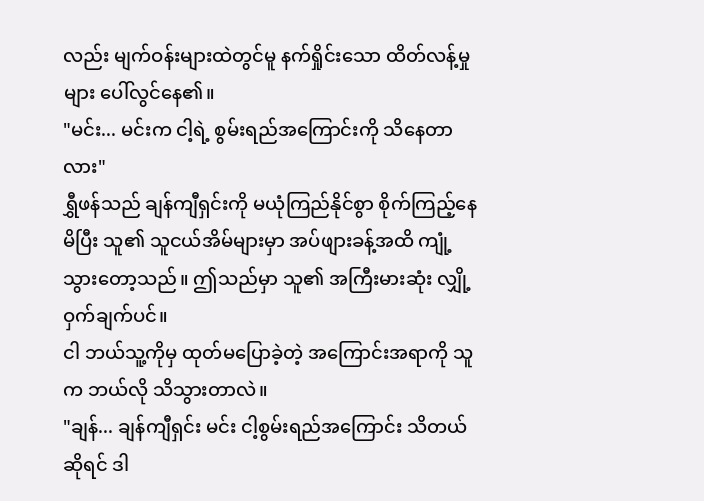လည်း မျက်ဝန်းများထဲတွင်မူ နက်ရှိုင်းသော ထိတ်လန့်မှုများ ပေါ်လွင်နေ၏။
"မင်း... မင်းက ငါ့ရဲ့ စွမ်းရည်အကြောင်းကို သိနေတာလား"
ရွှီဖန်သည် ချန်ကျီရှင်းကို မယုံကြည်နိုင်စွာ စိုက်ကြည့်နေမိပြီး သူ၏ သူငယ်အိမ်များမှာ အပ်ဖျားခန့်အထိ ကျုံ့သွားတော့သည်။ ဤသည်မှာ သူ၏ အကြီးမားဆုံး လျှို့ဝှက်ချက်ပင်။
ငါ ဘယ်သူ့ကိုမှ ထုတ်မပြောခဲ့တဲ့ အကြောင်းအရာကို သူက ဘယ်လို သိသွားတာလဲ။
"ချန်... ချန်ကျီရှင်း မင်း ငါ့စွမ်းရည်အကြောင်း သိတယ်ဆိုရင် ဒါ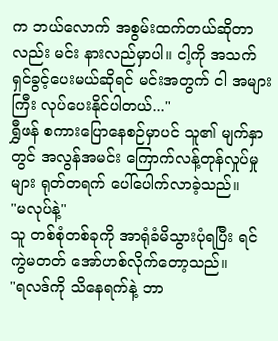က ဘယ်လောက် အစွမ်းထက်တယ်ဆိုတာလည်း မင်း နားလည်မှာပါ။ ငါ့ကို အသက်ရှင်ခွင့်ပေးမယ်ဆိုရင် မင်းအတွက် ငါ အများကြီး လုပ်ပေးနိုင်ပါတယ်..."
ရွှီဖန် စကားပြောနေစဉ်မှာပင် သူ၏ မျက်နှာတွင် အလွန်အမင်း ကြောက်လန့်တုန်လှုပ်မှုများ ရုတ်တရက် ပေါ်ပေါက်လာခဲ့သည်။
"မလုပ်နဲ့"
သူ တစ်စုံတစ်ခုကို အာရုံခံမိသွားပုံရပြီး ရင်ကွဲမတတ် အော်ဟစ်လိုက်တော့သည်။
"ရလဒ်ကို သိနေရက်နဲ့ ဘာ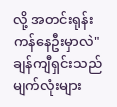လို့ အတင်းရုန်းကန်နေဦးမှာလဲ"
ချန်ကျီရှင်းသည် မျက်လုံးများ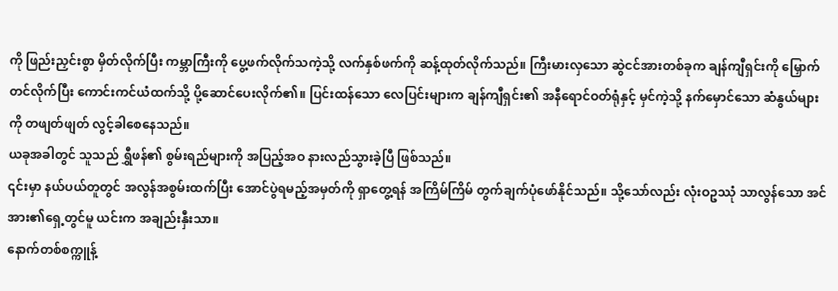ကို ဖြည်းညှင်းစွာ မှိတ်လိုက်ပြီး ကမ္ဘာကြီးကို ပွေ့ဖက်လိုက်သကဲ့သို့ လက်နှစ်ဖက်ကို ဆန့်ထုတ်လိုက်သည်။ ကြီးမားလှသော ဆွဲငင်အားတစ်ခုက ချန်ကျီရှင်းကို မြှောက်တင်လိုက်ပြီး ကောင်းကင်ယံထက်သို့ ပို့ဆောင်ပေးလိုက်၏။ ပြင်းထန်သော လေပြင်းများက ချန်ကျီရှင်း၏ အနီရောင်ဝတ်ရုံနှင့် မှင်ကဲ့သို့ နက်မှောင်သော ဆံနွယ်များကို တဖျတ်ဖျတ် လွင့်ခါစေနေသည်။
ယခုအခါတွင် သူသည် ရွှီဖန်၏ စွမ်းရည်များကို အပြည့်အဝ နားလည်သွားခဲ့ပြီ ဖြစ်သည်။
၎င်းမှာ နယ်ပယ်တူတွင် အလွန်အစွမ်းထက်ပြီး အောင်ပွဲရမည့်အမှတ်ကို ရှာတွေ့ရန် အကြိမ်ကြိမ် တွက်ချက်ပုံဖော်နိုင်သည်။ သို့သော်လည်း လုံးဝဥဿုံ သာလွန်သော အင်အား၏ရှေ့တွင်မူ ယင်းက အချည်းနှီးသာ။
နောက်တစ်စက္ကူန့်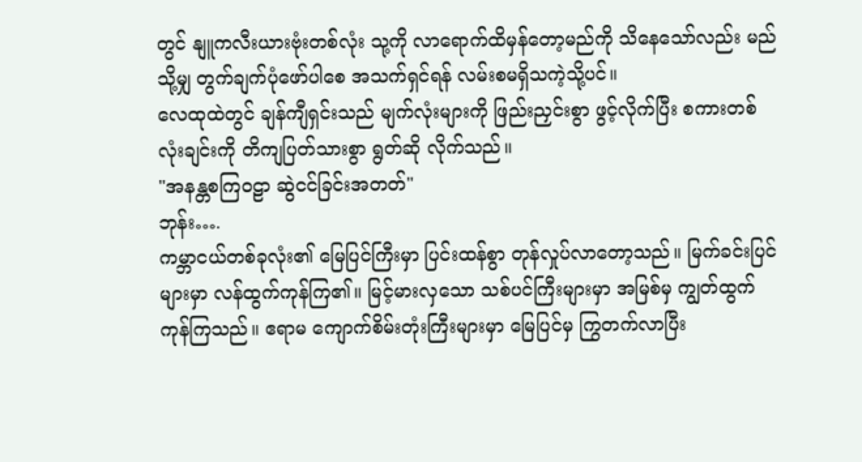တွင် နျူကလီးယားဗုံးတစ်လုံး သု့ကို လာရောက်ထိမှန်တော့မည်ကို သိနေသော်လည်း မည်သို့မျှ တွက်ချက်ပုံဖော်ပါစေ အသက်ရှင်ရန် လမ်းစမရှိသကဲ့သို့ပင်။
လေထုထဲတွင် ချန်ကျီရှင်းသည် မျက်လုံးများကို ဖြည်းညှင်းစွာ ဖွင့်လိုက်ပြီး စကားတစ်လုံးချင်းကို တိကျပြတ်သားစွာ ရွတ်ဆို လိုက်သည်။
"အနန္တစကြဝဠာ ဆွဲငင်ခြင်းအတတ်"
ဘုန်း….
ကမ္ဘာငယ်တစ်ခုလုံး၏ မြေပြင်ကြီးမှာ ပြင်းထန်စွာ တုန်လှုပ်လာတော့သည်။ မြက်ခင်းပြင်များမှာ လန်ထွက်ကုန်ကြ၏။ မြင့်မားလှသော သစ်ပင်ကြီးများမှာ အမြစ်မှ ကျွတ်ထွက်ကုန်ကြသည်။ ဧရာမ ကျောက်စိမ်းတုံးကြီးများမှာ မြေပြင်မှ ကြွတက်လာပြီး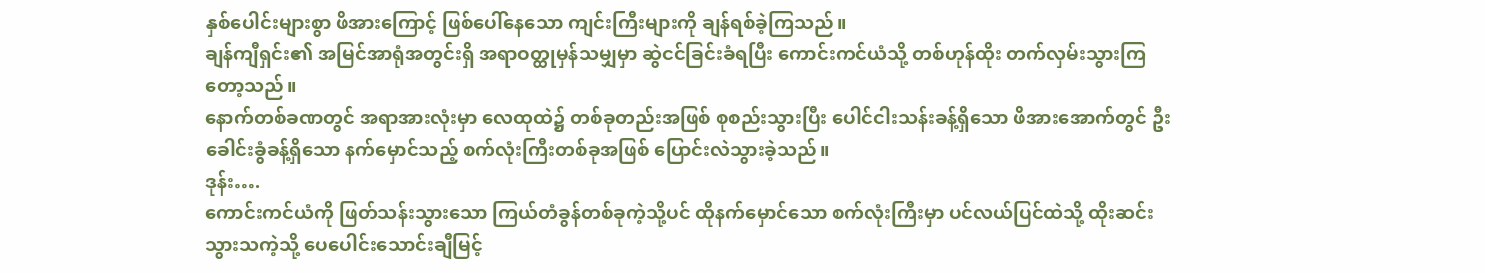နှစ်ပေါင်းများစွာ ဖိအားကြောင့် ဖြစ်ပေါ်နေသော ကျင်းကြီးများကို ချန်ရစ်ခဲ့ကြသည်။
ချန်ကျီရှင်း၏ အမြင်အာရုံအတွင်းရှိ အရာဝတ္ထုမှန်သမျှမှာ ဆွဲငင်ခြင်းခံရပြီး ကောင်းကင်ယံသို့ တစ်ဟုန်ထိုး တက်လှမ်းသွားကြတော့သည်။
နောက်တစ်ခဏတွင် အရာအားလုံးမှာ လေထုထဲ၌ တစ်ခုတည်းအဖြစ် စုစည်းသွားပြီး ပေါင်ငါးသန်းခန့်ရှိသော ဖိအားအောက်တွင် ဦးခေါင်းခွံခန့်ရှိသော နက်မှောင်သည့် စက်လုံးကြီးတစ်ခုအဖြစ် ပြောင်းလဲသွားခဲ့သည်။
ဒုန်း….
ကောင်းကင်ယံကို ဖြတ်သန်းသွားသော ကြယ်တံခွန်တစ်ခုကဲ့သို့ပင် ထိုနက်မှောင်သော စက်လုံးကြီးမှာ ပင်လယ်ပြင်ထဲသို့ ထိုးဆင်းသွားသကဲ့သို့ ပေပေါင်းသောင်းချီမြင့်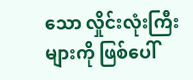သော လှိုင်းလုံးကြီးများကို ဖြစ်ပေါ်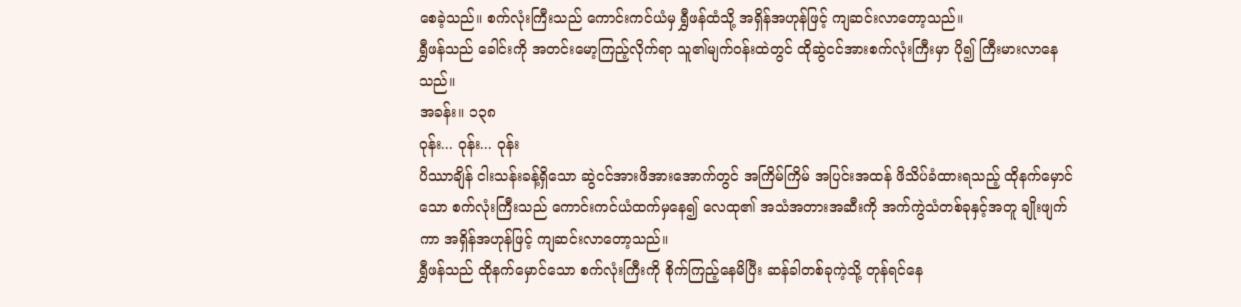စေခဲ့သည်။ စက်လုံးကြီးသည် ကောင်းကင်ယံမှ ရွှီဖန်ထံသို့ အရှိန်အဟုန်ဖြင့် ကျဆင်းလာတော့သည်။
ရွှီဖန်သည် ခေါင်းကို အတင်းမော့ကြည့်လိုက်ရာ သူ၏မျက်ဝန်းထဲတွင် ထိုဆွဲငင်အားစက်လုံးကြီးမှာ ပို၍ ကြီးမားလာနေသည်။
အခန်း။ ၁၃၈
ဝုန်း... ဝုန်း... ဝုန်း
ပိဿာချိန် ငါးသန်းခန့်ရှိသော ဆွဲငင်အားဖိအားအောက်တွင် အကြိမ်ကြိမ် အပြင်းအထန် ဖိသိပ်ခံထားရသည့် ထိုနက်မှောင်သော စက်လုံးကြီးသည် ကောင်းကင်ယံထက်မှနေ၍ လေထု၏ အသံအတားအဆီးကို အက်ကွဲသံတစ်ခုနှင့်အတူ ချိုးဖျက်ကာ အရှိန်အဟုန်ဖြင့် ကျဆင်းလာတော့သည်။
ရွှီဖန်သည် ထိုနက်မှောင်သော စက်လုံးကြီးကို စိုက်ကြည့်နေမိပြီး ဆန်ခါတစ်ခုကဲ့သို့ တုန်ရင်နေ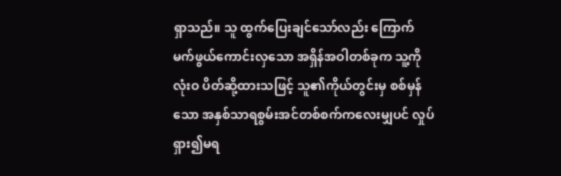ရှာသည်။ သူ ထွက်ပြေးချင်သော်လည်း ကြောက်မက်ဖွယ်ကောင်းလှသော အရှိန်အဝါတစ်ခုက သူ့ကို လုံးဝ ပိတ်ဆို့ထားသဖြင့် သူ၏ကိုယ်တွင်းမှ စစ်မှန်သော အနှစ်သာရစွမ်းအင်တစ်စက်ကလေးမျှပင် လှုပ်ရှား၍မရ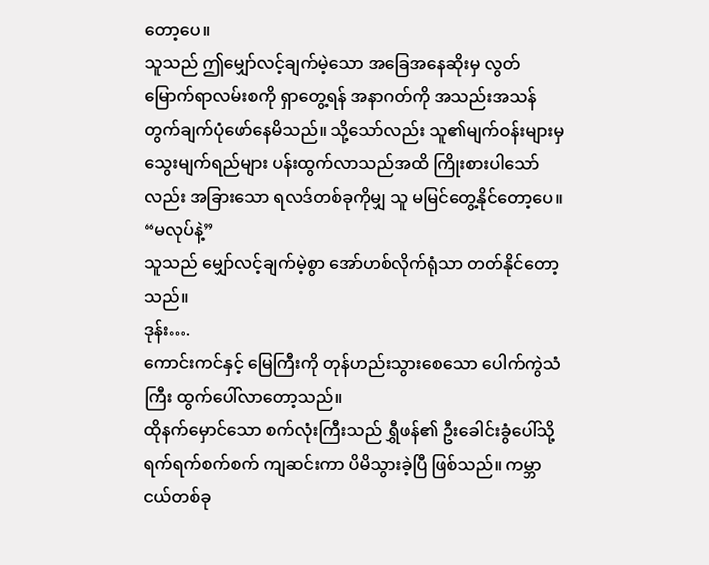တော့ပေ။
သူသည် ဤမျှော်လင့်ချက်မဲ့သော အခြေအနေဆိုးမှ လွတ်မြောက်ရာလမ်းစကို ရှာတွေ့ရန် အနာဂတ်ကို အသည်းအသန် တွက်ချက်ပုံဖော်နေမိသည်။ သို့သော်လည်း သူ၏မျက်ဝန်းများမှ သွေးမျက်ရည်များ ပန်းထွက်လာသည်အထိ ကြိုးစားပါသော်လည်း အခြားသော ရလဒ်တစ်ခုကိုမျှ သူ မမြင်တွေ့နိုင်တော့ပေ။
“မလုပ်နဲ့”
သူသည် မျှော်လင့်ချက်မဲ့စွာ အော်ဟစ်လိုက်ရုံသာ တတ်နိုင်တော့သည်။
ဒုန်း….
ကောင်းကင်နှင့် မြေကြီးကို တုန်ဟည်းသွားစေသော ပေါက်ကွဲသံကြီး ထွက်ပေါ်လာတော့သည်။
ထိုနက်မှောင်သော စက်လုံးကြီးသည် ရွှီဖန်၏ ဦးခေါင်းခွံပေါ်သို့ ရက်ရက်စက်စက် ကျဆင်းကာ ပိမိသွားခဲ့ပြီ ဖြစ်သည်။ ကမ္ဘာငယ်တစ်ခု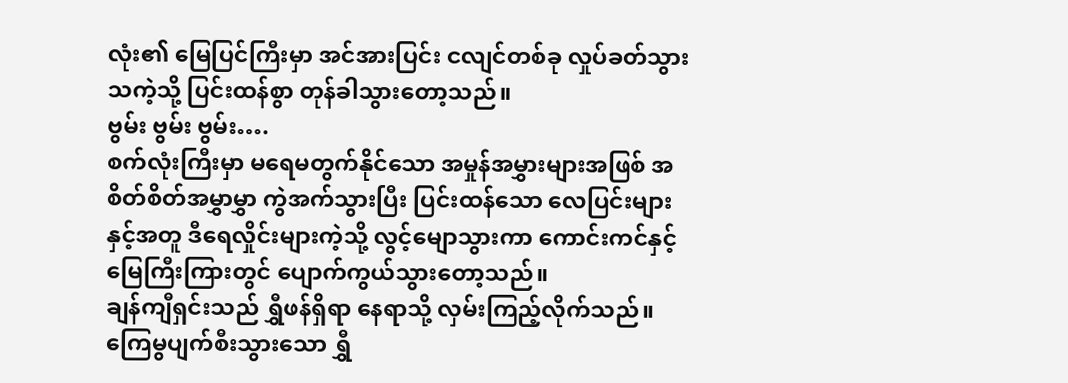လုံး၏ မြေပြင်ကြီးမှာ အင်အားပြင်း ငလျင်တစ်ခု လှုပ်ခတ်သွားသကဲ့သို့ ပြင်းထန်စွာ တုန်ခါသွားတော့သည်။
ဗွမ်း ဗွမ်း ဗွမ်း….
စက်လုံးကြီးမှာ မရေမတွက်နိုင်သော အမှုန်အမွှားများအဖြစ် အစိတ်စိတ်အမွှာမွှာ ကွဲအက်သွားပြီး ပြင်းထန်သော လေပြင်းများနှင့်အတူ ဒီရေလှိုင်းများကဲ့သို့ လွင့်မျောသွားကာ ကောင်းကင်နှင့် မြေကြီးကြားတွင် ပျောက်ကွယ်သွားတော့သည်။
ချန်ကျီရှင်းသည် ရွှီဖန်ရှိရာ နေရာသို့ လှမ်းကြည့်လိုက်သည်။
ကြေမွပျက်စီးသွားသော ရွှီ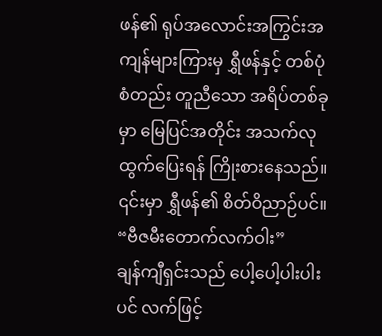ဖန်၏ ရုပ်အလောင်းအကြွင်းအကျန်များကြားမှ ရွှီဖန်နှင့် တစ်ပုံစံတည်း တူညီသော အရိပ်တစ်ခုမှာ မြေပြင်အတိုင်း အသက်လု ထွက်ပြေးရန် ကြိုးစားနေသည်။ ၎င်းမှာ ရွှီဖန်၏ စိတ်ဝိညာဉ်ပင်။
“ဗီဇမီးတောက်လက်ဝါး”
ချန်ကျီရှင်းသည် ပေါ့ပေါ့ပါးပါးပင် လက်ဖြင့်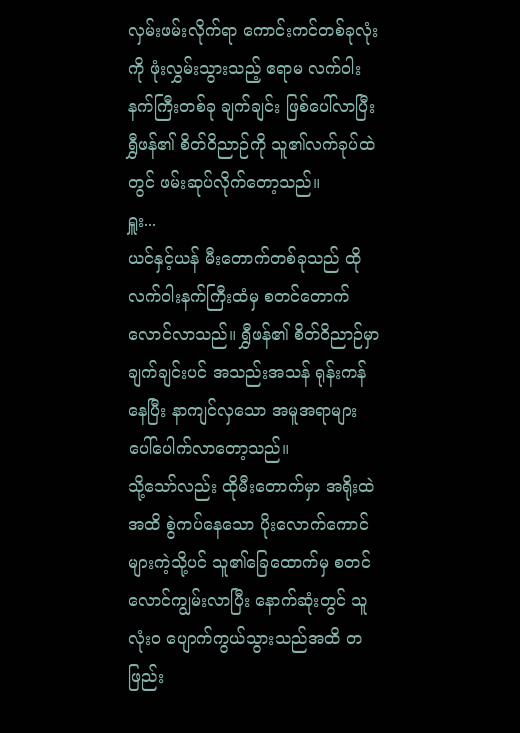လှမ်းဖမ်းလိုက်ရာ ကောင်းကင်တစ်ခုလုံးကို ဖုံးလွှမ်းသွားသည့် ဧရာမ လက်ဝါးနက်ကြီးတစ်ခု ချက်ချင်း ဖြစ်ပေါ်လာပြီး ရွှီဖန်၏ စိတ်ဝိညာဉ်ကို သူ၏လက်ခုပ်ထဲတွင် ဖမ်းဆုပ်လိုက်တော့သည်။
ရှူး...
ယင်နှင့်ယန် မီးတောက်တစ်ခုသည် ထိုလက်ဝါးနက်ကြီးထံမှ စတင်တောက်လောင်လာသည်။ ရွှီဖန်၏ စိတ်ဝိညာဉ်မှာ ချက်ချင်းပင် အသည်းအသန် ရုန်းကန်နေပြီး နာကျင်လှသော အမူအရာများ ပေါ်ပေါက်လာတော့သည်။
သို့သော်လည်း ထိုမီးတောက်မှာ အရိုးထဲအထိ စွဲကပ်နေသော ပိုးလောက်ကောင်များကဲ့သို့ပင် သူ၏ခြေထောက်မှ စတင်လောင်ကျွမ်းလာပြီး နောက်ဆုံးတွင် သူ လုံးဝ ပျောက်ကွယ်သွားသည်အထိ တဖြည်း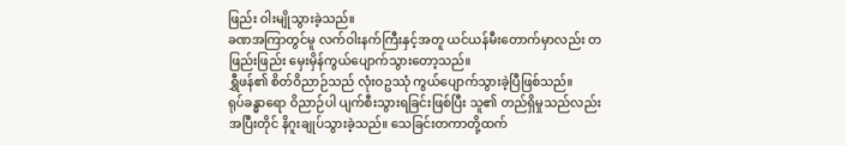ဖြည်း ဝါးမျိုသွားခဲ့သည်။
ခဏအကြာတွင်မူ လက်ဝါးနက်ကြီးနှင့်အတူ ယင်ယန်မီးတောက်မှာလည်း တဖြည်းဖြည်း မှေးမှိန်ကွယ်ပျောက်သွားတော့သည်။
ရွှီဖန်၏ စိတ်ဝိညာဉ်သည် လုံးဝဥဿုံ ကွယ်ပျောက်သွားခဲ့ပြီဖြစ်သည်။
ရုပ်ခန္ဓာရော ဝိညာဉ်ပါ ပျက်စီးသွားရခြင်းဖြစ်ပြီး သူ၏ တည်ရှိမှုသည်လည်း အပြီးတိုင် နိဂူးချုပ်သွားခဲ့သည်။ သေခြင်းတကာတို့ထက်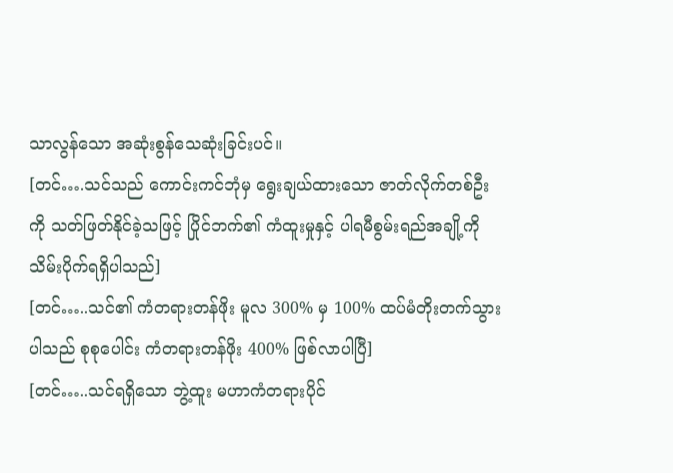သာလွန်သော အဆုံးစွန်သေဆုံးခြင်းပင်။
[တင်….သင်သည် ကောင်းကင်ဘုံမှ ရွေးချယ်ထားသော ဇာတ်လိုက်တစ်ဦးကို သတ်ဖြတ်နိုင်ခဲ့သဖြင့် ပြိုင်ဘက်၏ ကံထူးမှုနှင့် ပါရမီစွမ်းရည်အချို့ကို သိမ်းပိုက်ရရှိပါသည်]
[တင်…..သင်၏ ကံတရားတန်ဖိုး မူလ 300% မှ 100% ထပ်မံတိုးတက်သွားပါသည် စုစုပေါင်း ကံတရားတန်ဖိုး 400% ဖြစ်လာပါပြီ]
[တင်…..သင်ရရှိသော ဘွဲ့ထူး မဟာကံတရားပိုင်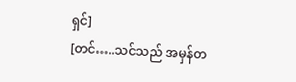ရှင်]
[တင်…..သင်သည် အမှန်တ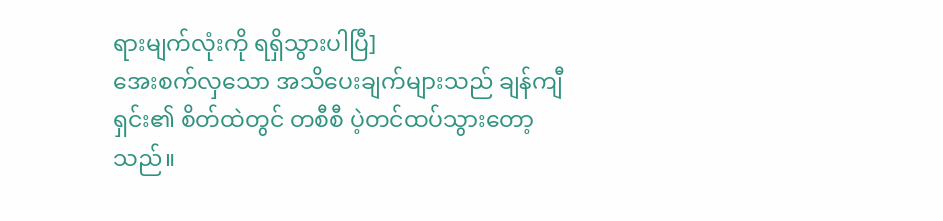ရားမျက်လုံးကို ရရှိသွားပါပြီ]
အေးစက်လှသော အသိပေးချက်များသည် ချန်ကျီရှင်း၏ စိတ်ထဲတွင် တစီစီ ပဲ့တင်ထပ်သွားတော့သည်။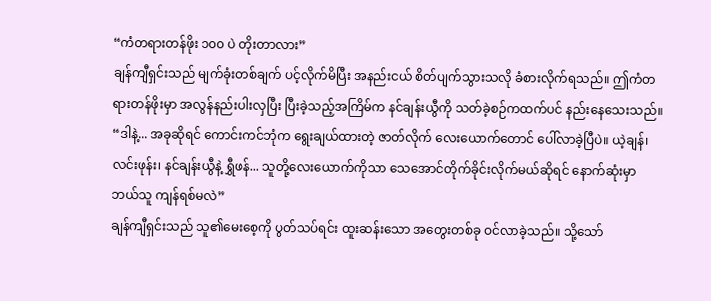“ကံတရားတန်ဖိုး ၁၀၀ ပဲ တိုးတာလား”
ချန်ကျီရှင်းသည် မျက်ခုံးတစ်ချက် ပင့်လိုက်မိပြီး အနည်းငယ် စိတ်ပျက်သွားသလို ခံစားလိုက်ရသည်။ ဤကံတရားတန်ဖိုးမှာ အလွန်နည်းပါးလှပြီး ပြီးခဲ့သည့်အကြိမ်က နင်ချန်းယွီကို သတ်ခဲ့စဉ်ကထက်ပင် နည်းနေသေးသည်။
“ဒါနဲ့... အခုဆိုရင် ကောင်းကင်ဘုံက ရွေးချယ်ထားတဲ့ ဇာတ်လိုက် လေးယောက်တောင် ပေါ်လာခဲ့ပြီပဲ။ ယဲ့ချန်၊ လင်းဖုန်း၊ နင်ချန်းယွီနဲ့ ရွှီဖန်... သူတို့လေးယောက်ကိုသာ သေအောင်တိုက်ခိုင်းလိုက်မယ်ဆိုရင် နောက်ဆုံးမှာ ဘယ်သူ ကျန်ရစ်မလဲ”
ချန်ကျီရှင်းသည် သူ၏မေးစေ့ကို ပွတ်သပ်ရင်း ထူးဆန်းသော အတွေးတစ်ခု ဝင်လာခဲ့သည်။ သို့သော်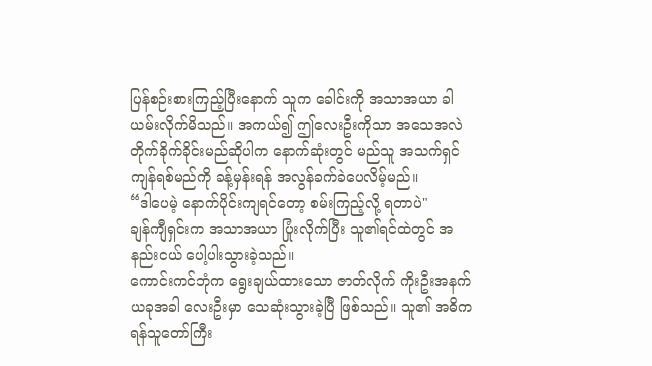ပြန်စဉ်းစားကြည့်ပြီးနောက် သူက ခေါင်းကို အသာအယာ ခါယမ်းလိုက်မိသည်။ အကယ်၍ ဤလေးဦးကိုသာ အသေအလဲ တိုက်ခိုက်ခိုင်းမည်ဆိုပါက နောက်ဆုံးတွင် မည်သူ အသက်ရှင်ကျန်ရစ်မည်ကို ခန့်မှန်းရန် အလွန်ခက်ခဲပေလိမ့်မည်။
“ဒါပေမဲ့ နောက်ပိုင်းကျရင်တော့ စမ်းကြည့်လို့ ရတာပဲ"
ချန်ကျီရှင်းက အသာအယာ ပြုံးလိုက်ပြီး သူ၏ရင်ထဲတွင် အနည်းငယ် ပေါ့ပါးသွားခဲ့သည်။
ကောင်းကင်ဘုံက ရွေးချယ်ထားသော ဇာတ်လိုက် ကိုးဦးအနက် ယခုအခါ လေးဦးမှာ သေဆုံးသွားခဲ့ပြီ ဖြစ်သည်။ သူ၏ အဓိကရန်သူတော်ကြီး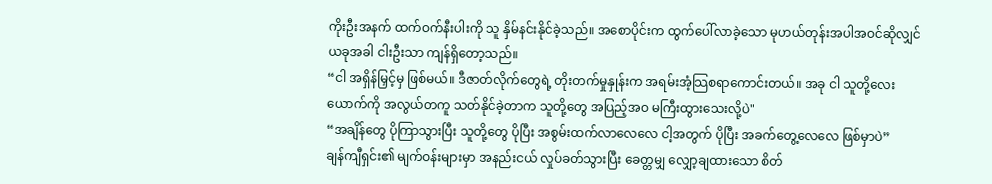ကိုးဦးအနက် ထက်ဝက်နီးပါးကို သူ နှိမ်နင်းနိုင်ခဲ့သည်။ အစောပိုင်းက ထွက်ပေါ်လာခဲ့သော မုဟယ်တုန်းအပါအဝင်ဆိုလျှင် ယခုအခါ ငါးဦးသာ ကျန်ရှိတော့သည်။
“ငါ အရှိန်မြှင့်မှ ဖြစ်မယ်။ ဒီဇာတ်လိုက်တွေရဲ့ တိုးတက်မှုနှုန်းက အရမ်းအံ့သြစရာကောင်းတယ်။ အခု ငါ သူတို့လေးယောက်ကို အလွယ်တကူ သတ်နိုင်ခဲ့တာက သူတို့တွေ အပြည့်အဝ မကြီးထွားသေးလို့ပဲ"
“အချိန်တွေ ပိုကြာသွားပြီး သူတို့တွေ ပိုပြီး အစွမ်းထက်လာလေလေ ငါ့အတွက် ပိုပြီး အခက်တွေ့လေလေ ဖြစ်မှာပဲ”
ချန်ကျီရှင်း၏ မျက်ဝန်းများမှာ အနည်းငယ် လှုပ်ခတ်သွားပြီး ခေတ္တမျှ လျှော့ချထားသော စိတ်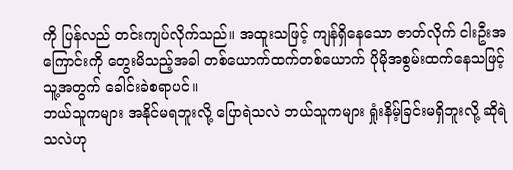ကို ပြန်လည် တင်းကျပ်လိုက်သည်။ အထူးသဖြင့် ကျန်ရှိနေသော ဇာတ်လိုက် ငါးဦးအကြောင်းကို တွေးမိသည့်အခါ တစ်ယောက်ထက်တစ်ယောက် ပိုမိုအစွမ်းထက်နေသဖြင့် သူ့အတွက် ခေါင်းခဲစရာပင်။
ဘယ်သူကများ အနိုင်မရဘူးလို့ ပြောရဲသလဲ ဘယ်သူကများ ရှုံးနိမ့်ခြင်းမရှိဘူးလို့ ဆိုရဲသလဲဟု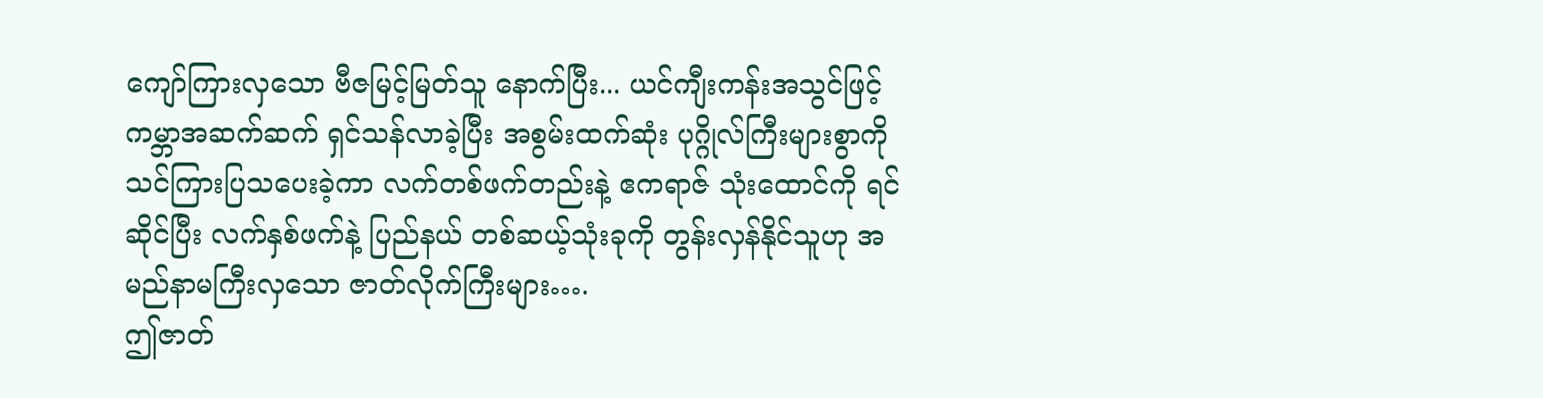ကျော်ကြားလှသော ဗီဇမြင့်မြတ်သူ နောက်ပြီး... ယင်ကျီးကန်းအသွင်ဖြင့် ကမ္ဘာအဆက်ဆက် ရှင်သန်လာခဲ့ပြီး အစွမ်းထက်ဆုံး ပုဂ္ဂိုလ်ကြီးများစွာကို သင်ကြားပြသပေးခဲ့ကာ လက်တစ်ဖက်တည်းနဲ့ ဧကရာဇ် သုံးထောင်ကို ရင်ဆိုင်ပြီး လက်နှစ်ဖက်နဲ့ ပြည်နယ် တစ်ဆယ့်သုံးခုကို တွန်းလှန်နိုင်သူဟု အမည်နာမကြီးလှသော ဇာတ်လိုက်ကြီးများ….
ဤဇာတ်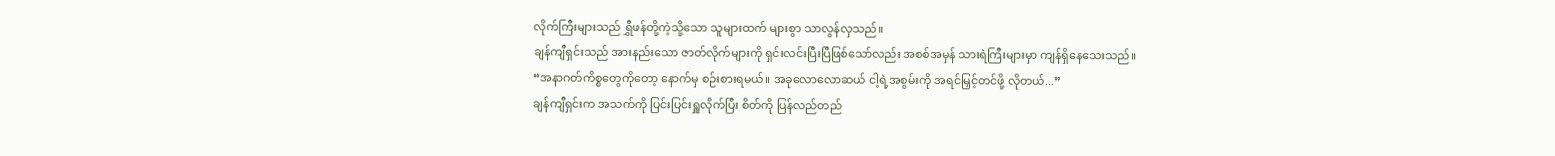လိုက်ကြီးများသည် ရွှီဖန်တို့ကဲ့သို့သော သူများထက် များစွာ သာလွန်လှသည်။
ချန်ကျီရှင်းသည် အားနည်းသော ဇာတ်လိုက်များကို ရှင်းလင်းပြီးပြီဖြစ်သော်လည်း အစစ်အမှန် သားရဲကြီးများမှာ ကျန်ရှိနေသေးသည်။
“အနာဂတ်ကိစ္စတွေကိုတော့ နောက်မှ စဉ်းစားရမယ်။ အခုလောလောဆယ် ငါ့ရဲ့အစွမ်းကို အရင်မြှင့်တင်ဖို့ လိုတယ်...”
ချန်ကျီရှင်းက အသက်ကို ပြင်းပြင်းရှူလိုက်ပြီး စိတ်ကို ပြန်လည်တည်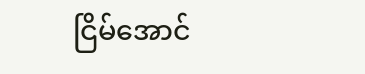ငြိမ်အောင်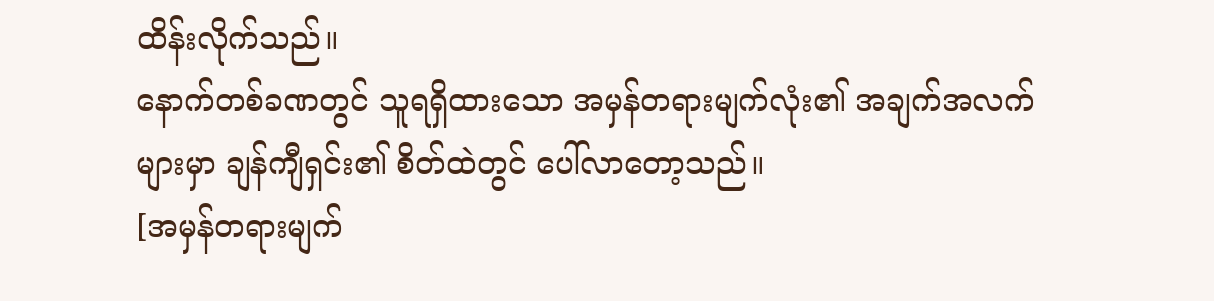ထိန်းလိုက်သည်။
နောက်တစ်ခဏတွင် သူရရှိထားသော အမှန်တရားမျက်လုံး၏ အချက်အလက်များမှာ ချန်ကျီရှင်း၏ စိတ်ထဲတွင် ပေါ်လာတော့သည်။
[အမှန်တရားမျက်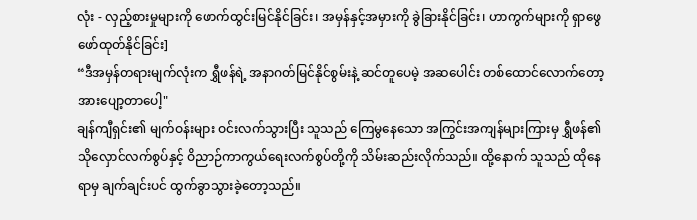လုံး - လှည့်စားမှုများကို ဖောက်ထွင်းမြင်နိုင်ခြင်း၊ အမှန်နှင့်အမှားကို ခွဲခြားနိုင်ခြင်း၊ ဟာကွက်များကို ရှာဖွေဖော်ထုတ်နိုင်ခြင်း]
“ဒီအမှန်တရားမျက်လုံးက ရွှီဖန်ရဲ့ အနာဂတ်မြင်နိုင်စွမ်းနဲ့ ဆင်တူပေမဲ့ အဆပေါင်း တစ်ထောင်လောက်တော့ အားပျော့တာပေါ့"
ချန်ကျီရှင်း၏ မျက်ဝန်းများ ဝင်းလက်သွားပြီး သူသည် ကြေမွနေသော အကြွင်းအကျန်များကြားမှ ရွှီဖန်၏ သိုလှောင်လက်စွပ်နှင့် ဝိညာဉ်ကာကွယ်ရေးလက်စွပ်တို့ကို သိမ်းဆည်းလိုက်သည်။ ထို့နောက် သူသည် ထိုနေရာမှ ချက်ချင်းပင် ထွက်ခွာသွားခဲ့တော့သည်။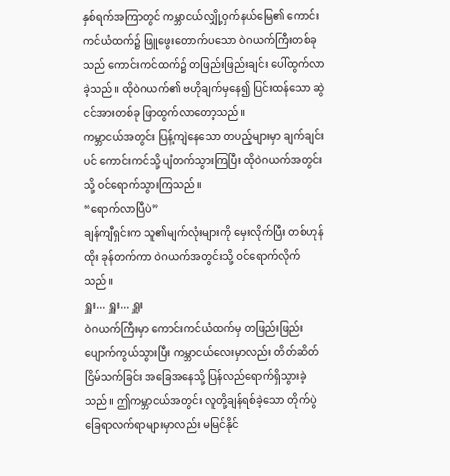နှစ်ရက်အကြာတွင် ကမ္ဘာငယ်လျှို့ဝှက်နယ်မြေ၏ ကောင်းကင်ယံထက်၌ ဖြူဖွေးတောက်ပသော ဝဲဂယက်ကြီးတစ်ခုသည် ကောင်းကင်ထက်၌ တဖြည်းဖြည်းချင်း ပေါ်ထွက်လာခဲ့သည်။ ထိုဝဲဂယက်၏ ဗဟိုချက်မှနေ၍ ပြင်းထန်သော ဆွဲငင်အားတစ်ခု ဖြာထွက်လာတော့သည်။
ကမ္ဘာငယ်အတွင်း ပြန့်ကျဲနေသော တပည့်များမှာ ချက်ချင်းပင် ကောင်းကင်သို့ ပျံတက်သွားကြပြီး ထိုဝဲဂယက်အတွင်းသို့ ဝင်ရောက်သွားကြသည်။
“ရောက်လာပြီပဲ”
ချန်ကျီရှင်းက သူ၏မျက်လုံးများကို မှေးလိုက်ပြီး တစ်ဟုန်ထိုး ခုန်တက်ကာ ဝဲဂယက်အတွင်းသို့ ဝင်ရောက်လိုက်သည်။
ရှူး... ရှူး... ရှူး
ဝဲဂယက်ကြီးမှာ ကောင်းကင်ယံထက်မှ တဖြည်းဖြည်း ပျောက်ကွယ်သွားပြီး ကမ္ဘာငယ်လေးမှာလည်း တိတ်ဆိတ်ငြိမ်သက်ခြင်း အခြေအနေသို့ ပြန်လည်ရောက်ရှိသွားခဲ့သည်။ ဤကမ္ဘာငယ်အတွင်း လူတို့ချန်ရစ်ခဲ့သော တိုက်ပွဲခြေရာလက်ရာများမှာလည်း မမြင်နိုင်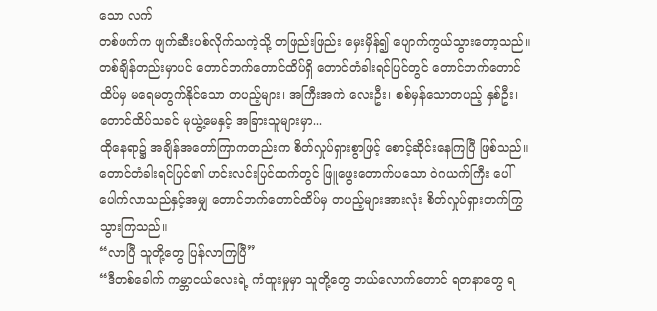သော လက်
တစ်ဖက်က ဖျက်ဆီးပစ်လိုက်သကဲ့သို့ တဖြည်းဖြည်း မှေးမှိန်၍ ပျောက်ကွယ်သွားတော့သည်။
တစ်ချိန်တည်းမှာပင် တောင်ဘက်တောင်ထိပ်ရှိ တောင်တံခါးရင်ပြင်တွင် တောင်ဘက်တောင်ထိပ်မှ မရေမတွက်နိုင်သော တပည့်များ၊ အကြီးအကဲ လေးဦး၊ စစ်မှန်သောတပည့် နှစ်ဦး၊ တောင်ထိပ်သခင် မုယွဲ့မေနှင့် အခြားသူများမှာ...
ထိုနေရာ၌ အချိန်အတော်ကြာကတည်းက စိတ်လှုပ်ရှားစွာဖြင့် စောင့်ဆိုင်းနေကြပြီ ဖြစ်သည်။
တောင်တံခါးရင်ပြင်၏ ဟင်းလင်းပြင်ထက်တွင် ဖြူဖွေးတောက်ပသော ဝဲဂယက်ကြီး ပေါ်ပေါက်လာသည်နှင့်အမျှ တောင်ဘက်တောင်ထိပ်မှ တပည့်များအားလုံး စိတ်လှုပ်ရှားတက်ကြွသွားကြသည်။
“လာပြီ သူတို့တွေ ပြန်လာကြပြီ”
“ဒီတစ်ခေါက် ကမ္ဘာငယ်လေးရဲ့ ကံထူးမှုမှာ သူတို့တွေ ဘယ်လောက်တောင် ရတနာတွေ ရ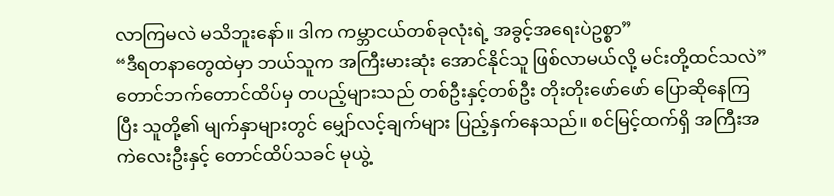လာကြမလဲ မသိဘူးနော်။ ဒါက ကမ္ဘာငယ်တစ်ခုလုံးရဲ့ အခွင့်အရေးပဲဥစ္စာ”
“ဒီရတနာတွေထဲမှာ ဘယ်သူက အကြီးမားဆုံး အောင်နိုင်သူ ဖြစ်လာမယ်လို့ မင်းတို့ထင်သလဲ”
တောင်ဘက်တောင်ထိပ်မှ တပည့်များသည် တစ်ဦးနှင့်တစ်ဦး တိုးတိုးဖော်ဖော် ပြောဆိုနေကြပြီး သူတို့၏ မျက်နှာများတွင် မျှော်လင့်ချက်များ ပြည့်နှက်နေသည်။ စင်မြင့်ထက်ရှိ အကြီးအကဲလေးဦးနှင့် တောင်ထိပ်သခင် မုယွဲ့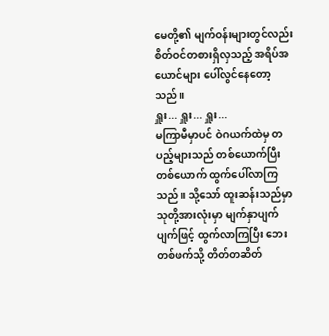မေတို့၏ မျက်ဝန်းများတွင်လည်း စိတ်ဝင်တစားရှိလှသည့် အရိပ်အယောင်များ ပေါ်လွင်နေတော့သည်။
ရှူး... ရှူး... ရှူး...
မကြာမီမှာပင် ဝဲဂယက်ထဲမှ တပည့်များသည် တစ်ယောက်ပြီးတစ်ယောက် ထွက်ပေါ်လာကြသည်။ သို့သော် ထူးဆန်းသည်မှာ သုတို့အားလုံးမှာ မျက်နှာပျက်ပျက်ဖြင့် ထွက်လာကြပြီး ဘေးတစ်ဖက်သို့ တိတ်တဆိတ်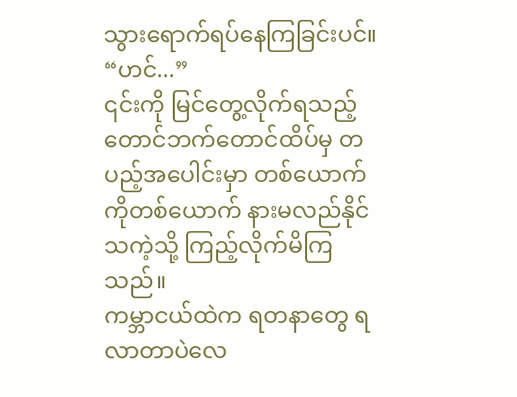သွားရောက်ရပ်နေကြခြင်းပင်။
“ဟင်...”
၎င်းကို မြင်တွေ့လိုက်ရသည့် တောင်ဘက်တောင်ထိပ်မှ တပည့်အပေါင်းမှာ တစ်ယောက်ကိုတစ်ယောက် နားမလည်နိုင်သကဲ့သို့ ကြည့်လိုက်မိကြသည်။
ကမ္ဘာငယ်ထဲက ရတနာတွေ ရလာတာပဲလေ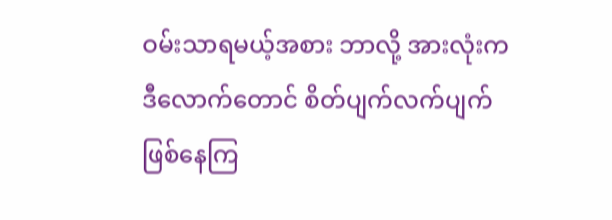ဝမ်းသာရမယ့်အစား ဘာလို့ အားလုံးက ဒီလောက်တောင် စိတ်ပျက်လက်ပျက် ဖြစ်နေကြ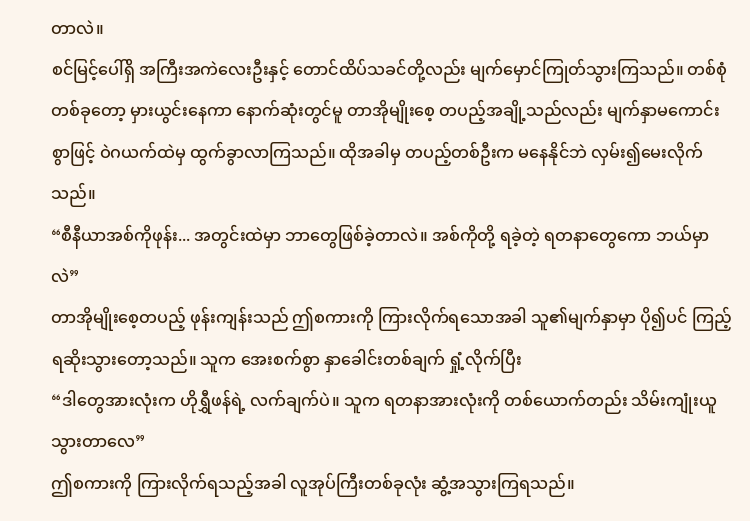တာလဲ။
စင်မြင့်ပေါ်ရှိ အကြီးအကဲလေးဦးနှင့် တောင်ထိပ်သခင်တို့လည်း မျက်မှောင်ကြုတ်သွားကြသည်။ တစ်စုံတစ်ခုတော့ မှားယွင်းနေကာ နောက်ဆုံးတွင်မူ တာအိုမျိုးစေ့ တပည့်အချို့သည်လည်း မျက်နှာမကောင်းစွာဖြင့် ဝဲဂယက်ထဲမှ ထွက်ခွာလာကြသည်။ ထိုအခါမှ တပည့်တစ်ဦးက မနေနိုင်ဘဲ လှမ်း၍မေးလိုက်သည်။
“စီနီယာအစ်ကိုဖုန်း... အတွင်းထဲမှာ ဘာတွေဖြစ်ခဲ့တာလဲ။ အစ်ကိုတို့ ရခဲ့တဲ့ ရတနာတွေကော ဘယ်မှာလဲ”
တာအိုမျိုးစေ့တပည့် ဖုန်းကျန်းသည် ဤစကားကို ကြားလိုက်ရသောအခါ သူ၏မျက်နှာမှာ ပို၍ပင် ကြည့်ရဆိုးသွားတော့သည်။ သူက အေးစက်စွာ နှာခေါင်းတစ်ချက် ရှုံ့လိုက်ပြီး
“ဒါတွေအားလုံးက ဟိုရွှီဖန်ရဲ့ လက်ချက်ပဲ။ သူက ရတနာအားလုံးကို တစ်ယောက်တည်း သိမ်းကျုံးယူသွားတာလေ”
ဤစကားကို ကြားလိုက်ရသည့်အခါ လူအုပ်ကြီးတစ်ခုလုံး ဆွံ့အသွားကြရသည်။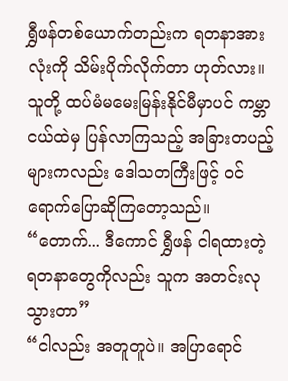ရွှီဖန်တစ်ယောက်တည်းက ရတနာအားလုံးကို သိမ်းပိုက်လိုက်တာ ဟုတ်လား။
သူတို့ ထပ်မံမမေးမြန်းနိုင်မီမှာပင် ကမ္ဘာငယ်ထဲမှ ပြန်လာကြသည့် အခြားတပည့်များကလည်း ဒေါသတကြီးဖြင့် ဝင်ရောက်ပြောဆိုကြတော့သည်။
“တောက်... ဒီကောင် ရွှီဖန် ငါရထားတဲ့ ရတနာတွေကိုလည်း သူက အတင်းလုသွားတာ”
“ငါလည်း အတူတူပဲ။ အပြာရောင်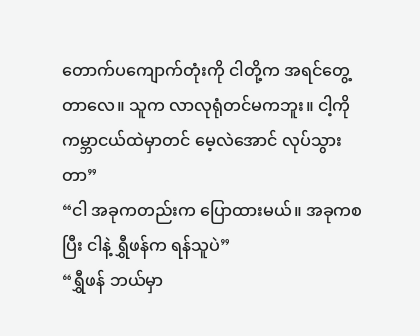တောက်ပကျောက်တုံးကို ငါတို့က အရင်တွေ့တာလေ။ သူက လာလုရုံတင်မကဘူး။ ငါ့ကို ကမ္ဘာငယ်ထဲမှာတင် မေ့လဲအောင် လုပ်သွားတာ”
“ငါ အခုကတည်းက ပြောထားမယ်။ အခုကစပြီး ငါနဲ့ ရွှီဖန်က ရန်သူပဲ”
“ရွှီဖန် ဘယ်မှာ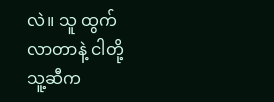လဲ။ သူ ထွက်လာတာနဲ့ ငါတို့ သူ့ဆီက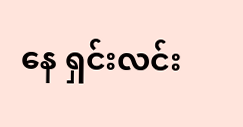နေ ရှင်းလင်း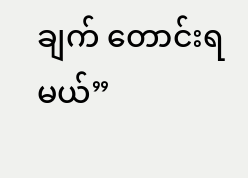ချက် တောင်းရမယ်”